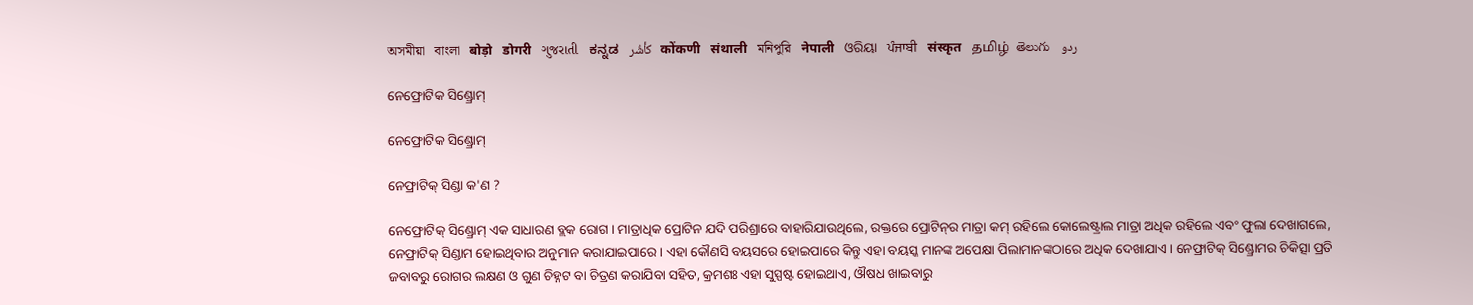অসমীয়া   বাংলা   बोड़ो   डोगरी   ગુજરાતી   ಕನ್ನಡ   كأشُر   कोंकणी   संथाली   মনিপুরি   नेपाली   ଓରିୟା   ਪੰਜਾਬੀ   संस्कृत   தமிழ்  తెలుగు   ردو

ନେଫ୍ରୋଟିକ ସିଣ୍ଡ୍ରୋମ୍

ନେଫ୍ରୋଟିକ ସିଣ୍ଡ୍ରୋମ୍

ନେଫ୍ରାଟିକ୍ ସିଣ୍ଡା କ'ଣ ?

ନେଫ୍ରୋଟିକ୍ ସିଣ୍ଡ୍ରୋମ୍ ଏକ ସାଧାରଣ ବ୍ଲକ ରୋଗ । ମାତ୍ରାଧିକ ପ୍ରୋଟିନ ଯଦି ପରିଶ୍ରାରେ ବାହାରିଯାଉଥିଲେ, ରକ୍ତରେ ପ୍ରୋଟିନ୍‌ର ମାତ୍ରା କମ୍ ରହିଲେ କୋଲେଷ୍ଟ୍ରାଲ ମାତ୍ରା ଅଧିକ ରହିଲେ ଏବଂ ଫୁଲା ଦେଖାଗଲେ, ନେଫ୍ରାଟିକ୍ ସିଣ୍ଡାମ ହୋଇଥିବାର ଅନୁମାନ କରାଯାଇପାରେ । ଏହା କୌଣସି ବୟସରେ ହୋଇପାରେ କିନ୍ତୁ ଏହା ବୟସ୍କ ମାନଙ୍କ ଅପେକ୍ଷା ପିଲାମାନଙ୍କଠାରେ ଅଧିକ ଦେଖାଯାଏ । ନେଫ୍ରାଟିକ୍ ସିଣ୍ଡ୍ରୋମର ଚିକିତ୍ସା ପ୍ରତି ଜବାବରୁ ରୋଗର ଲକ୍ଷଣ ଓ ଗୁଣ ଚିହ୍ନଟ ବା ଚିତ୍ରଣ କରାଯିବା ସହିତ, କ୍ରମଶଃ ଏହା ସୁସ୍ପଷ୍ଟ ହୋଇଥାଏ, ଔଷଧ ଖାଇବାରୁ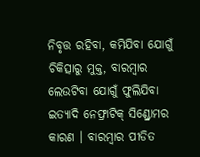ନିବୃତ୍ତ ରହିବା, କମିଯିବା ଯୋଗୁଁ ଚିକିତ୍ସାରୁ ମୁକ୍ତ, ବାରମ୍ବାର ଲେଉଟିବା ଯୋଗୁଁ ଫୁଲିଯିବା ଇତ୍ୟାଦି ନେଫ୍ରାଟିକ୍ ସିଣ୍ଡ୍ରୋମର କାରଣ । ବାରମ୍ବାର ପୀଡିତ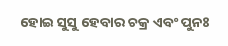ହୋଇ ସୁସୁ ହେବାର ଚକ୍ର ଏବଂ ପୁନଃ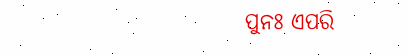ପୁନଃ ଏପରି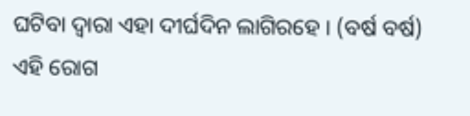ଘଟିବା ଦ୍ଵାରା ଏହା ଦୀର୍ଘଦିନ ଲାଗିରହେ । (ବର୍ଷ ବର୍ଷ) ଏହି ରୋଗ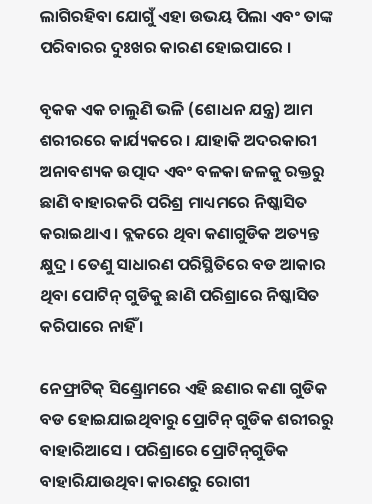ଲାଗିରହିବା ଯୋଗୁଁ ଏହା ଉଭୟ ପିଲା ଏବଂ ତାଙ୍କ ପରିବାରର ଦୁଃଖର କାରଣ ହୋଇପାରେ ।

ବୃକକ ଏକ ଚାଲୁଣି ଭଳି (ଶୋଧନ ଯନ୍ତ୍ର) ଆମ ଶରୀରରେ କାର୍ଯ୍ୟକରେ । ଯାହାକି ଅଦରକାରୀ ଅନାବଶ୍ୟକ ଉତ୍ପାଦ ଏବଂ ବଳକା ଜଳକୁ ରକ୍ତରୁ ଛାଣି ବାହାରକରି ପରିଶ୍ର ମାଧ୍ୟମରେ ନିଷ୍କାସିତ କରାଇଥାଏ । ବ୍ଲକରେ ଥିବା କଣାଗୁଡିକ ଅତ୍ୟନ୍ତ କ୍ଷୁଦ୍ର । ତେଣୁ ସାଧାରଣ ପରିସ୍ଥିତିରେ ବଡ ଆକାର ଥିବା ପୋଟିନ୍ ଗୁଡିକୁ ଛାଣି ପରିଶ୍ରାରେ ନିଷ୍କାସିତ କରିପାରେ ନାହିଁ ।

ନେଫ୍ରାଟିକ୍ ସିଣ୍ଡ୍ରୋମରେ ଏହି ଛଣାର କଣା ଗୁଡିକ ବଡ ହୋଇଯାଇଥିବାରୁ ପ୍ରୋଟିନ୍ ଗୁଡିକ ଶରୀରରୁ ବାହାରିଆସେ । ପରିଶ୍ରାରେ ପ୍ରୋଟିନ୍‌ଗୁଡିକ ବାହାରିଯାଉଥିବା କାରଣରୁ ରୋଗୀ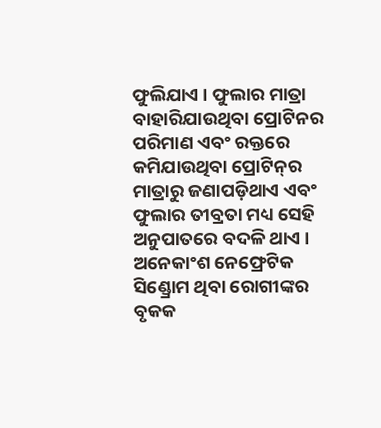ଫୁଲିଯାଏ । ଫୁଲାର ମାତ୍ରା ବାହାରିଯାଉଥିବା ପ୍ରୋଟିନର ପରିମାଣ ଏବଂ ରକ୍ତରେ କମିଯାଉଥିବା ପ୍ରୋଟିନ୍‌ର ମାତ୍ରାରୁ ଜଣାପଡ଼ିଥାଏ ଏବଂ ଫୁଲାର ତୀବ୍ରତା ମଧ୍ୟ ସେହି ଅନୁପାତରେ ବଦଳି ଥାଏ । ଅନେକାଂଶ ନେଫ୍ରେଟିକ ସିଣ୍ଡ୍ରୋମ ଥିବା ରୋଗୀଙ୍କର ବୃକକ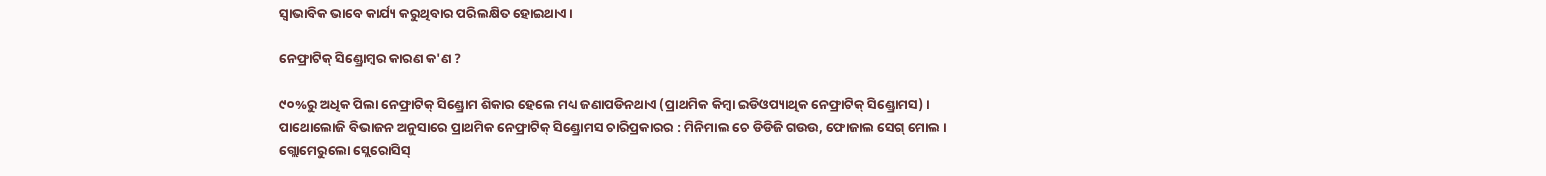ସ୍ଵାଭାବିକ ଭାବେ କାର୍ଯ୍ୟ କରୁଥିବାର ପରିଲକ୍ଷିତ ହୋଇଥାଏ ।

ନେଫ୍ରାଟିକ୍ ସିଣ୍ଡ୍ରୋମ୍ବର କାରଣ କ'ଣ ?

୯୦%ରୁ ଅଧିକ ପିଲା ନେଫ୍ରାଟିକ୍ ସିଣ୍ଡ୍ରୋମ ଶିକାର ହେଲେ ମଧ୍ୟ ଜଣାପଡିନଥାଏ (ପ୍ରାଥମିକ କିମ୍ବା ଇଡିଓପ୍ୟାଥିକ ନେଫ୍ରାଟିକ୍ ସିଣ୍ଡ୍ରୋମସ) । ପାଥୋଲୋଜି ବିଭାଜନ ଅନୁସାରେ ପ୍ରାଥମିକ ନେଫ୍ରାଟିକ୍ ସିଣ୍ଡ୍ରୋମସ ଚାରିପ୍ରକାରର : ମିନିମାଲ ଚେ ଡିଡିଜି ଗଉଉ, ଫୋଜାଲ ସେଗ୍ ମୋଲ । ଗ୍ଲୋମେରୁଲୋ ସ୍ଲେରୋସିସ୍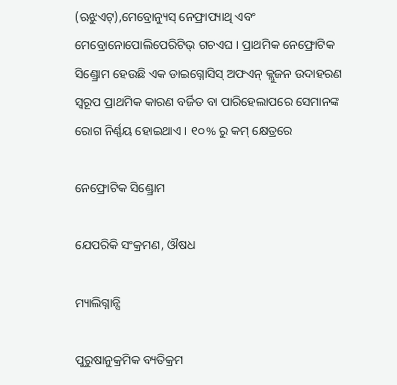(ଋଝୁଏଟ୍),ମେବ୍ରୋନ୍ୟୁସ୍ ନେଫ୍ରାପ୍ୟାଥି ଏବଂ ମେବ୍ରୋନୋପୋଲିପେରିଟିଭ୍ ଗଚଏଘ । ପ୍ରାଥମିକ ନେଫ୍ରୋଟିକ ସିଣ୍ଡ୍ରୋମ ହେଉଛି ଏକ ଡାଇଗ୍ନୋସିସ୍ ଅଫଏନ୍ କ୍ଲୁଜନ ଉଦାହରଣ ସ୍ୱରୂପ ପ୍ରାଥମିକ କାରଣ ବର୍ଜିତ ବା ପାରିହେଲାପରେ ସେମାନଙ୍କ ରୋଗ ନିର୍ଣ୍ଣୟ ହୋଇଥାଏ । ୧୦% ରୁ କମ୍ କ୍ଷେତ୍ରରେ

ନେଫ୍ରୋଟିକ ସିଣ୍ଡ୍ରୋମ

ଯେପରିକି ସଂକ୍ରମଣ, ଔଷଧ

ମ୍ୟାଲିଗ୍ନାନ୍ସି

ପୁରୁଷାନୁକ୍ରମିକ ବ୍ୟତିକ୍ରମ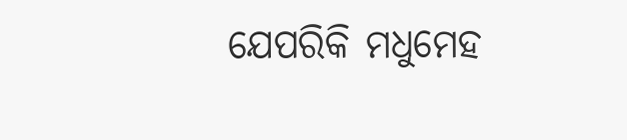ଯେପରିକି ମଧୁମେହ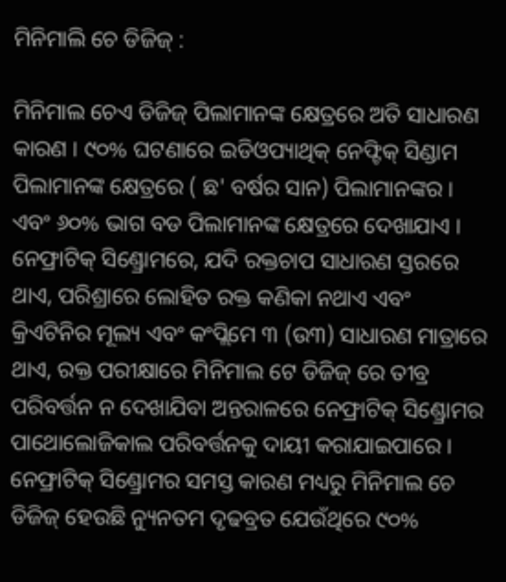ମିନିମାଲି ଚେ ଡିଜିଜ୍ :

ମିନିମାଲ ଚେଏ ଡିଜିଜ୍ ପିଲାମାନଙ୍କ କ୍ଷେତ୍ରରେ ଅତି ସାଧାରଣ କାରଣ । ୯୦% ଘଟଣାରେ ଇଡିଓପ୍ୟାଥିକ୍ ନେଫ୍ଟିକ୍ ସିଣ୍ଡାମ ପିଲାମାନଙ୍କ କ୍ଷେତ୍ରରେ ( ଛ' ବର୍ଷର ସାନ) ପିଲାମାନଙ୍କର । ଏବଂ ୬୦% ଭାଗ ବଡ ପିଲାମାନଙ୍କ କ୍ଷେତ୍ରରେ ଦେଖାଯାଏ । ନେଫ୍ରାଟିକ୍ ସିଣ୍ଡ୍ରୋମରେ, ଯଦି ରକ୍ତଚାପ ସାଧାରଣ ସ୍ତରରେ ଥାଏ, ପରିଶ୍ରାରେ ଲୋହିତ ରକ୍ତ କଣିକା ନଥାଏ ଏବଂ କ୍ରିଏଟିନିର ମୂଲ୍ୟ ଏବଂ କଂପ୍ଲିମେ ୩ (ଉ୩) ସାଧାରଣ ମାତ୍ରାରେ ଥାଏ, ରକ୍ତ ପରୀକ୍ଷାରେ ମିନିମାଲ ଟେ ଡିଜିଜ୍ ରେ ତୀବ୍ର ପରିବର୍ତ୍ତନ ନ ଦେଖାଯିବା ଅନ୍ତରାଳରେ ନେଫ୍ରାଟିକ୍ ସିଣ୍ଡ୍ରୋମର ପାଥୋଲୋଜିକାଲ ପରିବର୍ତ୍ତନକୁ ଦାୟୀ କରାଯାଇପାରେ । ନେଫ୍ରାଟିକ୍ ସିଣ୍ଡ୍ରୋମର ସମସ୍ତ କାରଣ ମଧ୍ୟରୁ ମିନିମାଲ ଚେ ଡିଜିଜ୍ ହେଉଛି ନ୍ୟୁନତମ ଦୃଢବ୍ରତ ଯେଉଁଥିରେ ୯୦%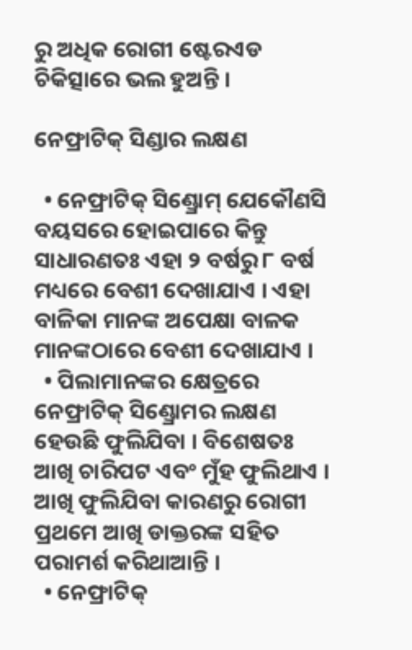ରୁ ଅଧିକ ରୋଗୀ ଷ୍ଟେରଏଡ ଚିକିତ୍ସାରେ ଭଲ ହୁଅନ୍ତି ।

ନେଫ୍ରାଟିକ୍ ସିଣ୍ଡାର ଲକ୍ଷଣ

  • ନେଫ୍ରାଟିକ୍ ସିଣ୍ଡ୍ରୋମ୍ ଯେକୌଣସି ବୟସରେ ହୋଇପାରେ କିନ୍ତୁ ସାଧାରଣତଃ ଏହା ୨ ବର୍ଷରୁ ୮ ବର୍ଷ ମଧ୍ୟରେ ବେଶୀ ଦେଖାଯାଏ । ଏହା ବାଳିକା ମାନଙ୍କ ଅପେକ୍ଷା ବାଳକ ମାନଙ୍କଠାରେ ବେଶୀ ଦେଖାଯାଏ ।
  • ପିଲାମାନଙ୍କର କ୍ଷେତ୍ରରେ ନେଫ୍ରାଟିକ୍ ସିଣ୍ଡ୍ରୋମର ଲକ୍ଷଣ ହେଉଛି ଫୁଲିଯିବା । ବିଶେଷତଃ ଆଖି ଚାରିପଟ ଏବଂ ମୁଁହ ଫୁଲିଥାଏ । ଆଖି ଫୁଲିଯିବା କାରଣରୁ ରୋଗୀ ପ୍ରଥମେ ଆଖି ଡାକ୍ତରଙ୍କ ସହିତ ପରାମର୍ଶ କରିଥାଆନ୍ତି ।
  • ନେଫ୍ରାଟିକ୍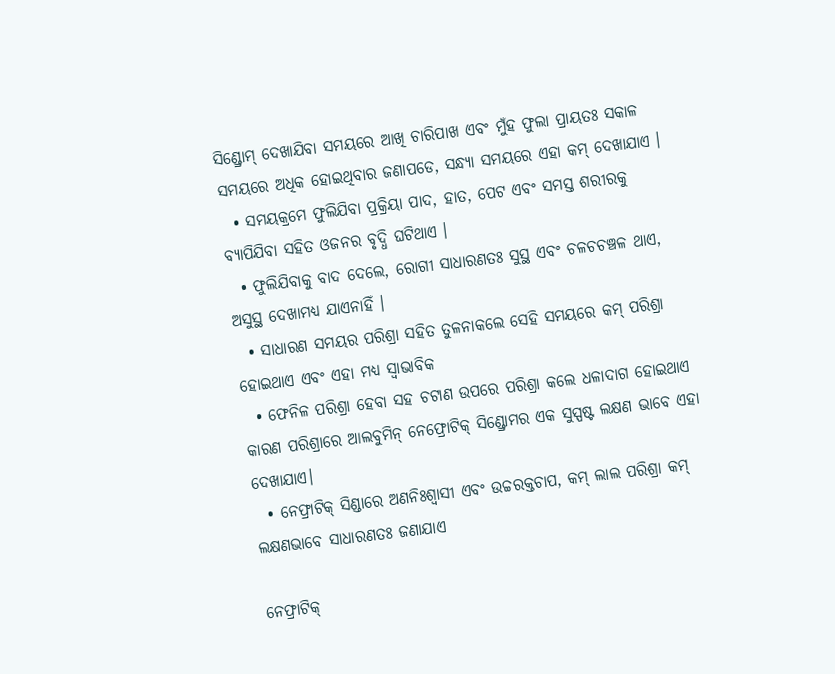ସିଣ୍ଡ୍ରୋମ୍ ଦେଖାଯିବା ସମୟରେ ଆଖି ଚାରିପାଖ ଏବଂ ମୁଁହ ଫୁଲା ପ୍ରାୟତଃ ସକାଳ ସମୟରେ ଅଧିକ ହୋଇଥିବାର ଜଣାପଡେ, ସନ୍ଧ୍ୟା ସମୟରେ ଏହା କମ୍ ଦେଖାଯାଏ ।
  • ସମୟକ୍ରମେ ଫୁଲିଯିବା ପ୍ରକ୍ରିୟା ପାଦ, ହାତ, ପେଟ ଏବଂ ସମସ୍ତ ଶରୀରକୁ ବ୍ୟାପିଯିବା ସହିତ ଓଜନର ବୃଦ୍ଧି ଘଟିଥାଏ ।
  • ଫୁଲିଯିବାକୁ ବାଦ ଦେଲେ, ରୋଗୀ ସାଧାରଣତଃ ସୁସ୍ଥ ଏବଂ ଚଳଚଚଞ୍ଚଳ ଥାଏ, ଅସୁସ୍ଥ ଦେଖାମଧ୍ୟ ଯାଏନାହିଁ ।
  • ସାଧାରଣ ସମୟର ପରିଶ୍ରା ସହିତ ତୁଳନାକଲେ ସେହି ସମୟରେ କମ୍ ପରିଶ୍ରା ହୋଇଥାଏ ଏବଂ ଏହା ମଧ୍ୟ ସ୍ଵାଭାବିକ
  • ଫେନିଳ ପରିଶ୍ରା ହେବା ସହ ଚଟାଣ ଉପରେ ପରିଶ୍ରା କଲେ ଧଳାଦାଗ ହୋଇଥାଏ କାରଣ ପରିଶ୍ରାରେ ଆଲବୁମିନ୍ ନେଫ୍ରୋଟିକ୍ ସିଣ୍ଡ୍ରୋମର ଏକ ସୁସ୍ପଷ୍ଟ ଲକ୍ଷଣ ଭାବେ ଏହା ଦେଖାଯାଏ।
  • ନେଫ୍ରାଟିକ୍ ସିଣ୍ଡାରେ ଅଣନିଃଶ୍ଵାସୀ ଏବଂ ଉଚ୍ଚରକ୍ତଚାପ, କମ୍ ଲାଲ ପରିଶ୍ରା କମ୍ ଲକ୍ଷଣଭାବେ ସାଧାରଣତଃ ଜଣାଯାଏ

ନେଫ୍ରାଟିକ୍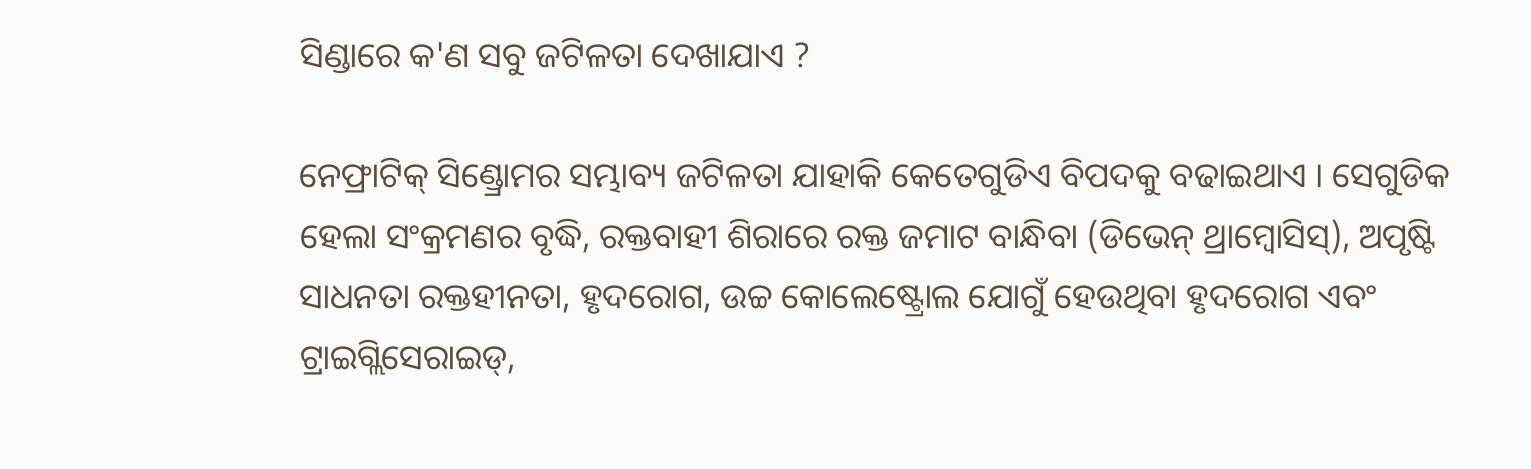ସିଣ୍ଡାରେ କ'ଣ ସବୁ ଜଟିଳତା ଦେଖାଯାଏ ?

ନେଫ୍ରାଟିକ୍ ସିଣ୍ଡ୍ରୋମର ସମ୍ଭାବ୍ୟ ଜଟିଳତା ଯାହାକି କେତେଗୁଡିଏ ବିପଦକୁ ବଢାଇଥାଏ । ସେଗୁଡିକ ହେଲା ସଂକ୍ରମଣର ବୃଦ୍ଧି, ରକ୍ତବାହୀ ଶିରାରେ ରକ୍ତ ଜମାଟ ବାନ୍ଧିବା (ଡିଭେନ୍ ଥ୍ରାମ୍ବୋସିସ୍), ଅପୃଷ୍ଟି ସାଧନତା ରକ୍ତହୀନତା, ହୃଦରୋଗ, ଉଚ୍ଚ କୋଲେଷ୍ଟ୍ରୋଲ ଯୋଗୁଁ ହେଉଥିବା ହୃଦରୋଗ ଏବଂ ଟ୍ରାଇଗ୍ଲିସେରାଇଡ୍,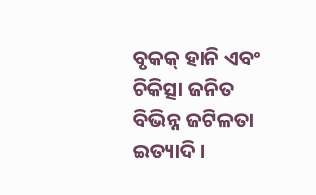ବୃକକ୍ ହାନି ଏବଂ ଚିକିତ୍ସା ଜନିତ ବିଭିନ୍ନ ଜଟିଳତା ଇତ୍ୟାଦି ।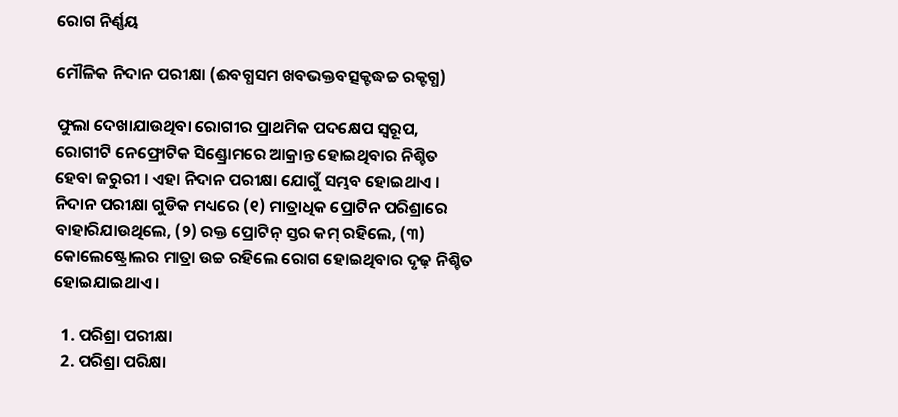ରୋଗ ନିର୍ଣ୍ଣୟ

ମୌଳିକ ନିଦାନ ପରୀକ୍ଷା (ଈବଗ୍ଧସମ ଖବଭକ୍ତବତ୍ସକ୍ଟଦ୍ଧଚ୍ଚ ରକ୍ଟଗ୍ଧ)

ଫୁଲା ଦେଖାଯାଉଥିବା ରୋଗୀର ପ୍ରାଥମିକ ପଦକ୍ଷେପ ସ୍ୱରୂପ, ରୋଗୀଟି ନେଫ୍ରୋଟିକ ସିଣ୍ଡ୍ରୋମରେ ଆକ୍ରାନ୍ତ ହୋଇଥିବାର ନିଶ୍ଚିତ ହେବା ଜରୁରୀ । ଏହା ନିଦାନ ପରୀକ୍ଷା ଯୋଗୁଁ ସମ୍ଭବ ହୋଇଥାଏ । ନିଦାନ ପରୀକ୍ଷା ଗୁଡିକ ମଧ୍ୟରେ (୧) ମାତ୍ରାଧିକ ପ୍ରୋଟିନ ପରିଶ୍ରାରେ ବାହାରିଯାଉଥିଲେ, (୨) ରକ୍ତ ପ୍ରୋଟିନ୍ ସ୍ତର କମ୍ ରହିଲେ, (୩) କୋଲେଷ୍ଟ୍ରୋଲର ମାତ୍ରା ଉଚ୍ଚ ରହିଲେ ରୋଗ ହୋଇଥିବାର ଦୃଢ଼ ନିଶ୍ଚିତ ହୋଇଯାଇଥାଏ ।

  1. ପରିଶ୍ରା ପରୀକ୍ଷା
  2. ପରିଶ୍ରା ପରିକ୍ଷା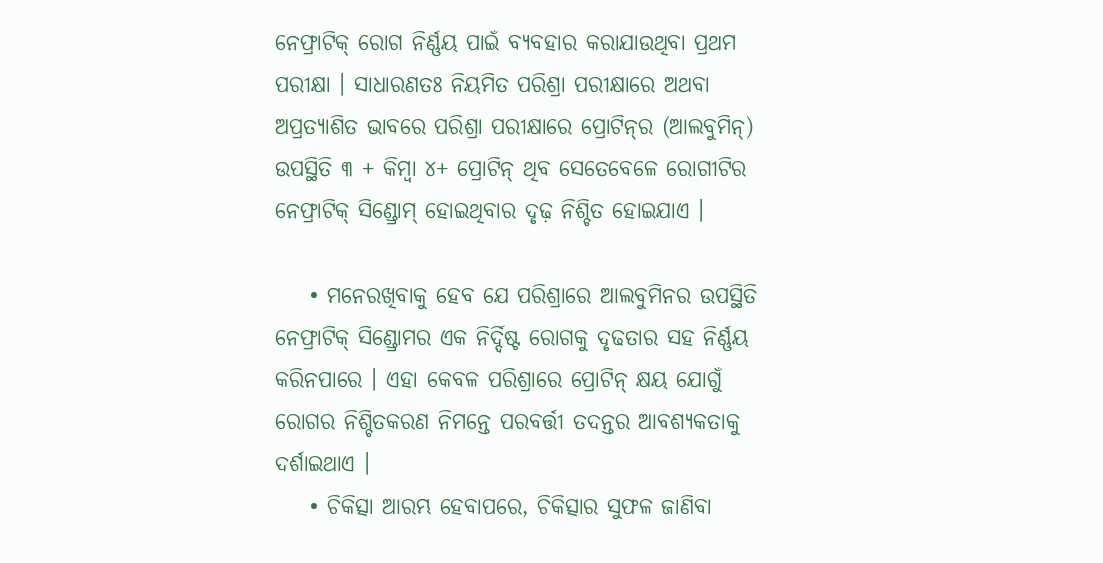ନେଫ୍ରାଟିକ୍ ରୋଗ ନିର୍ଣ୍ଣୟ ପାଇଁ ବ୍ୟବହାର କରାଯାଉଥିବା ପ୍ରଥମ ପରୀକ୍ଷା । ସାଧାରଣତଃ ନିୟମିତ ପରିଶ୍ରା ପରୀକ୍ଷାରେ ଅଥବା ଅପ୍ରତ୍ୟାଶିତ ଭାବରେ ପରିଶ୍ରା ପରୀକ୍ଷାରେ ପ୍ରୋଟିନ୍‌ର (ଆଲବୁମିନ୍) ଉପସ୍ଥିତି ୩ + କିମ୍ବା ୪+ ପ୍ରୋଟିନ୍ ଥିବ ସେତେବେଳେ ରୋଗୀଟିର ନେଫ୍ରାଟିକ୍ ସିଣ୍ଡ୍ରୋମ୍ ହୋଇଥିବାର ଦୃଢ଼ ନିଶ୍ଚିତ ହୋଇଯାଏ ।

    • ମନେରଖିବାକୁ ହେବ ଯେ ପରିଶ୍ରାରେ ଆଲବୁମିନର ଉପସ୍ଥିତି ନେଫ୍ରାଟିକ୍ ସିଣ୍ଡ୍ରୋମର ଏକ ନିର୍ଦ୍ଦିଷ୍ଟ ରୋଗକୁ ଦୃଢତାର ସହ ନିର୍ଣ୍ଣୟ କରିନପାରେ । ଏହା କେବଳ ପରିଶ୍ରାରେ ପ୍ରୋଟିନ୍ କ୍ଷୟ ଯୋଗୁଁ ରୋଗର ନିଶ୍ଚିତକରଣ ନିମନ୍ତେ ପରବର୍ତ୍ତୀ ତଦନ୍ତର ଆବଶ୍ୟକତାକୁ ଦର୍ଶାଇଥାଏ ।
    • ଚିକିତ୍ସା ଆରମ୍ଭ ହେବାପରେ, ଚିକିତ୍ସାର ସୁଫଳ ଜାଣିବା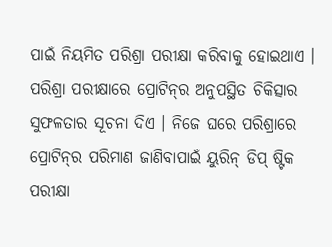ପାଇଁ ନିୟମିତ ପରିଶ୍ରା ପରୀକ୍ଷା କରିବାକୁ ହୋଇଥାଏ । ପରିଶ୍ରା ପରୀକ୍ଷାରେ ପ୍ରୋଟିନ୍‌ର ଅନୁପସ୍ଥିତ ଚିକିତ୍ସାର ସୁଫଳତାର ସୂଚନା ଦିଏ । ନିଜେ ଘରେ ପରିଶ୍ରାରେ ପ୍ରୋଟିନ୍‌ର ପରିମାଣ ଜାଣିବାପାଇଁ ୟୁରିନ୍ ଡିପ୍ ଷ୍ଟିକ ପରୀକ୍ଷା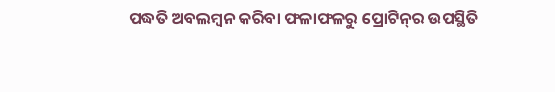ପଦ୍ଧତି ଅବଲମ୍ବନ କରିବା ଫଳାଫଳରୁ ପ୍ରୋଟିନ୍‌ର ଉପସ୍ଥିତି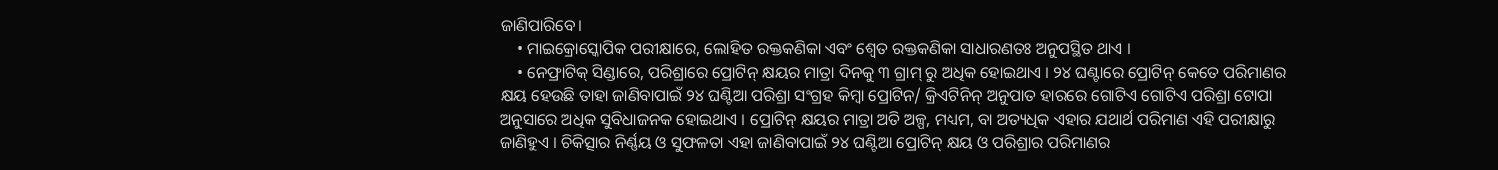ଜାଣିପାରିବେ।
    • ମାଇକ୍ରୋସ୍କୋପିକ ପରୀକ୍ଷାରେ, ଲୋହିତ ରକ୍ତକଣିକା ଏବଂ ଶ୍ୱେତ ରକ୍ତକଣିକା ସାଧାରଣତଃ ଅନୁପସ୍ଥିତ ଥାଏ ।
    • ନେଫ୍ରାଟିକ୍ ସିଣ୍ଡାରେ, ପରିଶ୍ରାରେ ପ୍ରୋଟିନ୍ କ୍ଷୟର ମାତ୍ରା ଦିନକୁ ୩ ଗ୍ରାମ୍ ରୁ ଅଧିକ ହୋଇଥାଏ । ୨୪ ଘଣ୍ଟାରେ ପ୍ରୋଟିନ୍ କେତେ ପରିମାଣର କ୍ଷୟ ହେଉଛି ତାହା ଜାଣିବାପାଇଁ ୨୪ ଘଣ୍ଟିଆ ପରିଶ୍ରା ସଂଗ୍ରହ କିମ୍ବା ପ୍ରୋଟିନ/ କ୍ରିଏଟିନିନ୍ ଅନୁପାତ ହାରରେ ଗୋଟିଏ ଗୋଟିଏ ପରିଶ୍ରା ଟୋପା ଅନୁସାରେ ଅଧିକ ସୁବିଧାଜନକ ହୋଇଥାଏ । ପ୍ରୋଟିନ୍ କ୍ଷୟର ମାତ୍ରା ଅତି ଅଳ୍ପ, ମଧ୍ୟମ, ବା ଅତ୍ୟଧିକ ଏହାର ଯଥାର୍ଥ ପରିମାଣ ଏହି ପରୀକ୍ଷାରୁ ଜାଣିହୁଏ । ଚିକିତ୍ସାର ନିର୍ଣ୍ଣୟ ଓ ସୁଫଳତା ଏହା ଜାଣିବାପାଇଁ ୨୪ ଘଣ୍ଟିଆ ପ୍ରୋଟିନ୍ କ୍ଷୟ ଓ ପରିଶ୍ରାର ପରିମାଣର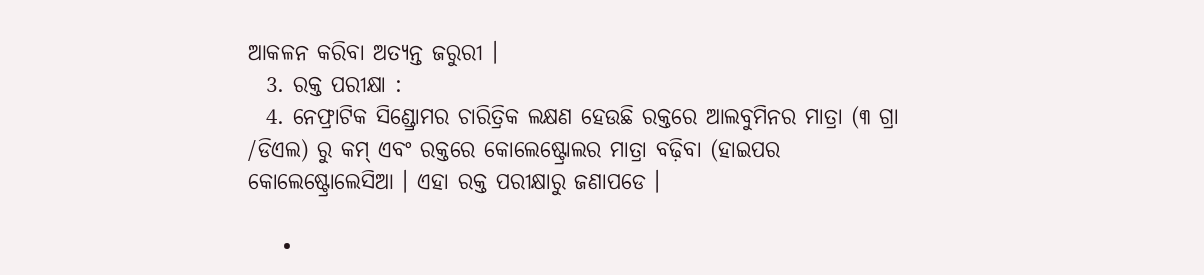ଆକଳନ କରିବା ଅତ୍ୟନ୍ତ ଜରୁରୀ ।
  3. ରକ୍ତ ପରୀକ୍ଷା :
  4. ନେଫ୍ରାଟିକ ସିଣ୍ଡ୍ରୋମର ଚାରିତ୍ରିକ ଲକ୍ଷଣ ହେଉଛି ରକ୍ତରେ ଆଲବୁମିନର ମାତ୍ରା (୩ ଗ୍ରା /ଡିଏଲ) ରୁ କମ୍ ଏବଂ ରକ୍ତରେ କୋଲେଷ୍ଟ୍ରୋଲର ମାତ୍ରା ବଢ଼ିବା (ହାଇପର କୋଲେଷ୍ଟ୍ରୋଲେସିଆ । ଏହା ରକ୍ତ ପରୀକ୍ଷାରୁ ଜଣାପଡେ ।

    •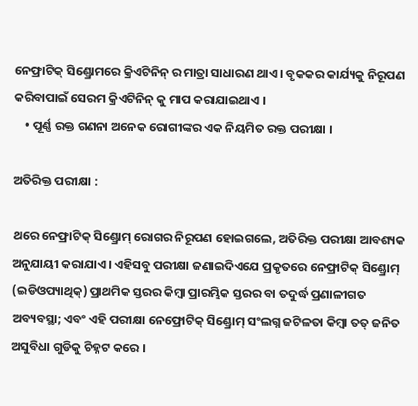ନେଫ୍ରାଟିକ୍ ସିଣ୍ଡ୍ରୋମରେ କ୍ରିଏଟିନିନ୍ ର ମାତ୍ରା ସାଧାରଣ ଥାଏ । ବୃକକର କାର୍ଯ୍ୟକୁ ନିରୂପଣ କରିବାପାଇଁ ସେରମ କ୍ରିଏଟିନିନ୍ କୁ ମାପ କରାଯାଇଥାଏ ।
    • ପୂର୍ଣ୍ଣ ରକ୍ତ ଗଣନା ଅନେକ ରୋଗୀଙ୍କର ଏକ ନିୟମିତ ରକ୍ତ ପରୀକ୍ଷା ।

ଅତିରିକ୍ତ ପରୀକ୍ଷା :

ଥରେ ନେଫ୍ରାଟିକ୍ ସିଣ୍ଡ୍ରୋମ୍ ରୋଗର ନିରୂପଣ ହୋଇଗଲେ, ଅତିରିକ୍ତ ପରୀକ୍ଷା ଆବଶ୍ୟକ ଅନୁଯାୟୀ କରାଯାଏ । ଏହିସବୁ ପରୀକ୍ଷା ଜଣାଇଦିଏଯେ ପ୍ରକୃତରେ ନେଫ୍ରାଟିକ୍ ସିଣ୍ଡ୍ରୋମ୍ (ଇଡିଓପ୍ୟାଥିକ୍) ପ୍ରାଥମିକ ସ୍ତରର କିମ୍ବା ପ୍ରାରମ୍ଭିକ ସ୍ତରର ବା ତଦୁର୍ଦ୍ଧ ପ୍ରଣାଳୀଗତ ଅବ୍ୟବସ୍ଥା; ଏବଂ ଏହି ପରୀକ୍ଷା ନେଫ୍ରୋଟିକ୍ ସିଣ୍ଡ୍ରୋମ୍ ସଂଲଗ୍ନ ଜଟିଳତା କିମ୍ବା ତତ୍ ଜନିତ ଅସୁବିଧା ଗୁଡିକୁ ଚିହ୍ନଟ କରେ ।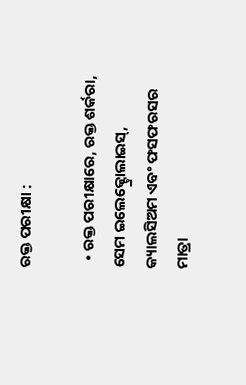ରକ୍ତ ପରୀକ୍ଷା :

  • ରକ୍ତ ପରୀକ୍ଷାରେ, ରକ୍ତ ଶର୍କରା, ସେମ ଇଲେକ୍ଟ୍ରୋଲାଇସ୍‌, କ୍ୟାଲସିଅମ ଏବଂ ଫସଫରସର ମାତ୍ରା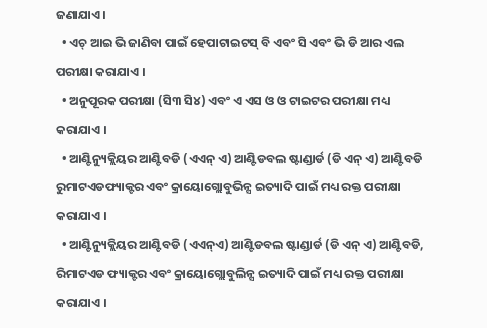ଜଣାଯାଏ ।
  • ଏଚ୍ ଆଇ ଭି ଜାଣିବା ପାଇଁ ହେପାଟାଇଟସ୍ ବି ଏବଂ ସି ଏବଂ ଭି ଡି ଆର ଏଲ ପରୀକ୍ଷା କରାଯାଏ ।
  • ଅନୁପୂରକ ପରୀକ୍ଷା (ସି୩ ସି୪) ଏବଂ ଏ ଏସ ଓ ଓ ଟାଇଟର ପରୀକ୍ଷା ମଧ୍ୟ କରାଯାଏ ।
  • ଆଣ୍ଟିନ୍ୟୁକ୍ଲିୟର ଆଣ୍ଟିବଡି (ଏଏନ୍ ଏ) ଆଣ୍ଟିଡବଲ ଷ୍ଟାଣ୍ଡାର୍ଡ (ଡି ଏନ୍ ଏ) ଆଣ୍ଟିବଡି ରୁମାଟଏଡଫ୍ୟାକ୍ଟର ଏବଂ କ୍ରାୟୋଗ୍ଲୋବୁଭିନ୍ସ ଇତ୍ୟାଦି ପାଇଁ ମଧ୍ୟ ରକ୍ତ ପରୀକ୍ଷା କରାଯାଏ ।
  • ଆଣ୍ଟିନ୍ୟୁକ୍ଲିୟର ଆଣ୍ଟିବଡି (ଏଏନ୍ଏ) ଆଣ୍ଟିଡବଲ ଷ୍ଟାଣ୍ଡାର୍ଡ (ଡି ଏନ୍ ଏ) ଆଣ୍ଟିବଡି, ରିମାଟଏଡ ଫ୍ୟାକ୍ଟର ଏବଂ କ୍ରାୟୋଗ୍ଲୋବୁଲିନ୍ସ ଇତ୍ୟାଦି ପାଇଁ ମଧ୍ୟ ରକ୍ତ ପରୀକ୍ଷା କରାଯାଏ ।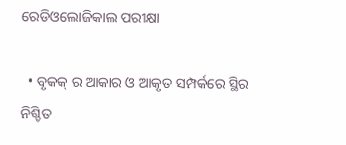ରେଡିଓଲୋଜିକାଲ ପରୀକ୍ଷା

  • ବୃକକ୍ ର ଆକାର ଓ ଆକୃତ ସମ୍ପର୍କରେ ସ୍ଥିର ନିଶ୍ଚିତ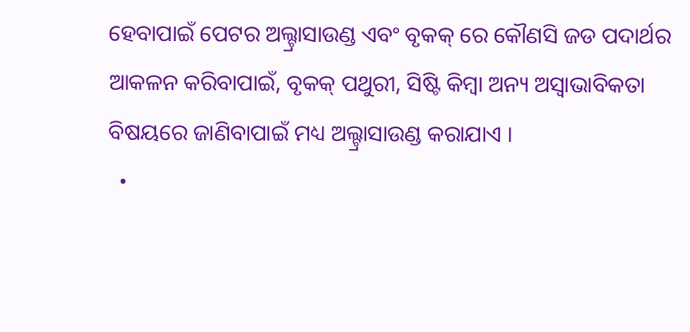ହେବାପାଇଁ ପେଟର ଅଲ୍ଟ୍ରାସାଉଣ୍ଡ ଏବଂ ବୃକକ୍ ରେ କୌଣସି ଜଡ ପଦାର୍ଥର ଆକଳନ କରିବାପାଇଁ, ବୃକକ୍ ପଥୁରୀ, ସିଷ୍ଟି କିମ୍ବା ଅନ୍ୟ ଅସ୍ଵାଭାବିକତା ବିଷୟରେ ଜାଣିବାପାଇଁ ମଧ୍ୟ ଅଲ୍ଟ୍ରାସାଉଣ୍ଡ କରାଯାଏ ।
  •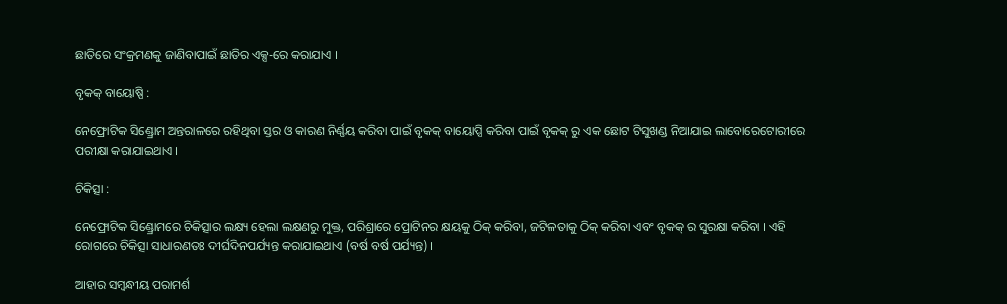ଛାତିରେ ସଂକ୍ରମଣକୁ ଜାଣିବାପାଇଁ ଛାତିର ଏକ୍ସ-ରେ କରାଯାଏ ।

ବୃକକ୍ ବାୟୋଷ୍ପି :

ନେଫ୍ରୋଟିକ ସିଣ୍ଡ୍ରୋମ ଅନ୍ତରାଳରେ ରହିଥିବା ସ୍ତର ଓ କାରଣ ନିର୍ଣ୍ଣୟ କରିବା ପାଇଁ ବୃକକ୍ ବାୟୋପ୍ସି କରିବା ପାଇଁ ବୃକକ୍ ରୁ ଏକ ଛୋଟ ଟିସୁଖଣ୍ଡ ନିଆଯାଇ ଲାବୋରେଟୋରୀରେ ପରୀକ୍ଷା କରାଯାଇଥାଏ ।

ଚିକିତ୍ସା :

ନେଫ୍ରୋଟିକ ସିଣ୍ଡ୍ରୋମରେ ଚିକିତ୍ସାର ଲକ୍ଷ୍ୟ ହେଲା ଲକ୍ଷଣରୁ ମୁକ୍ତ, ପରିଶ୍ରାରେ ପ୍ରୋଟିନର କ୍ଷୟକୁ ଠିକ୍ କରିବା, ଜଟିଳତାକୁ ଠିକ୍ କରିବା ଏବଂ ବୃକକ୍ ର ସୁରକ୍ଷା କରିବା । ଏହି ରୋଗରେ ଚିକିତ୍ସା ସାଧାରଣତଃ ଦୀର୍ଘଦିନପର୍ଯ୍ୟନ୍ତ କରାଯାଇଥାଏ (ବର୍ଷ ବର୍ଷ ପର୍ଯ୍ୟନ୍ତ) ।

ଆହାର ସମ୍ବନ୍ଧୀୟ ପରାମର୍ଶ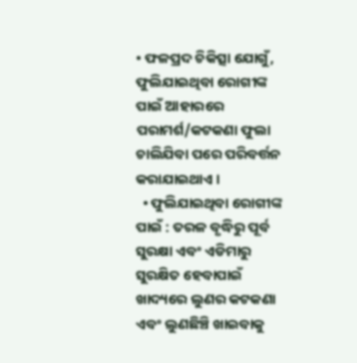• ଫଳପ୍ରଦ ଚିକିତ୍ସା ଯୋଗୁଁ, ଫୁଲିଯାଇଥିବା ରୋଗୀଙ୍କ ପାଇଁ ଆହାରରେ ପରାମର୍ଶ/କଟକଣା ଫୁଲା ଚାଲିଯିବା ପରେ ପରିବର୍ତ୍ତନ କରାଯାଇଥାଏ ।
  • ଫୁଲିଯାଇଥିବା ରୋଗୀଙ୍କ ପାଇଁ : ତରଳ ବୃଦ୍ଧିରୁ ପୂର୍ବ ସୁରକ୍ଷା ଏବଂ ଏଡିମାରୁ ସୁରକ୍ଷିତ ହେବାପାଇଁ ଖାଦ୍ୟରେ ଲୁଣର କଟକଣା ଏବଂ ଲୁଣଛିଞ୍ଚି ଖାଇବାକୁ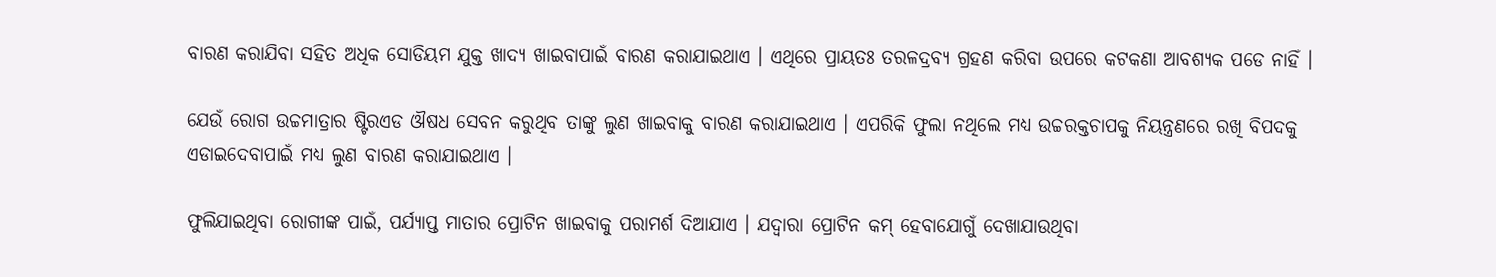ବାରଣ କରାଯିବା ସହିତ ଅଧିକ ସୋଡିୟମ ଯୁକ୍ତ ଖାଦ୍ୟ ଖାଇବାପାଇଁ ବାରଣ କରାଯାଇଥାଏ । ଏଥିରେ ପ୍ରାୟତଃ ତରଳଦ୍ରବ୍ୟ ଗ୍ରହଣ କରିବା ଉପରେ କଟକଣା ଆବଶ୍ୟକ ପଡେ ନାହିଁ ।

ଯେଉଁ ରୋଗ ଉଚ୍ଚମାତ୍ରାର ଷ୍ଟିରଏଡ ଔଷଧ ସେବନ କରୁଥିବ ତାଙ୍କୁ ଲୁଣ ଖାଇବାକୁ ବାରଣ କରାଯାଇଥାଏ । ଏପରିକି ଫୁଲା ନଥିଲେ ମଧ୍ୟ ଉଚ୍ଚରକ୍ତଚାପକୁ ନିୟନ୍ତ୍ରଣରେ ରଖି ବିପଦକୁ ଏଡାଇଦେବାପାଇଁ ମଧ୍ୟ ଲୁଣ ବାରଣ କରାଯାଇଥାଏ ।

ଫୁଲିଯାଇଥିବା ରୋଗୀଙ୍କ ପାଇଁ, ପର୍ଯ୍ୟାପ୍ତ ମାତାର ପ୍ରୋଟିନ ଖାଇବାକୁ ପରାମର୍ଶ ଦିଆଯାଏ । ଯଦ୍ୱାରା ପ୍ରୋଟିନ କମ୍ ହେବାଯୋଗୁଁ ଦେଖାଯାଉଥିବା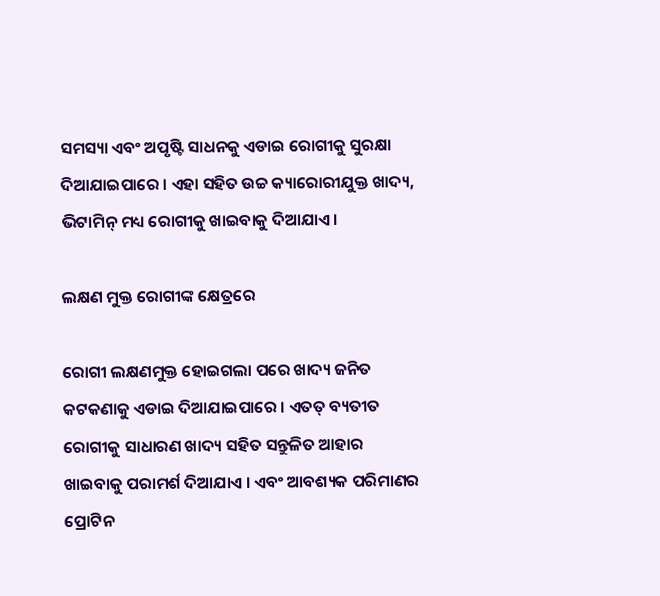ସମସ୍ୟା ଏବଂ ଅପୃଷ୍ଟି ସାଧନକୁ ଏଡାଇ ରୋଗୀକୁ ସୁରକ୍ଷା ଦିଆଯାଇପାରେ । ଏହା ସହିତ ଉଚ୍ଚ କ୍ୟାରୋରୀଯୁକ୍ତ ଖାଦ୍ୟ, ଭିଟାମିନ୍ ମଧ୍ୟ ରୋଗୀକୁ ଖାଇବାକୁ ଦିଆଯାଏ।

ଲକ୍ଷଣ ମୁକ୍ତ ରୋଗୀଙ୍କ କ୍ଷେତ୍ରରେ

ରୋଗୀ ଲକ୍ଷଣମୁକ୍ତ ହୋଇଗଲା ପରେ ଖାଦ୍ୟ ଜନିତ କଟକଣାକୁ ଏଡାଇ ଦିଆଯାଇପାରେ । ଏତତ୍ ବ୍ୟତୀତ ରୋଗୀକୁ ସାଧାରଣ ଖାଦ୍ୟ ସହିତ ସନ୍ତୁଳିତ ଆହାର ଖାଇବାକୁ ପରାମର୍ଶ ଦିଆଯାଏ । ଏବଂ ଆବଶ୍ୟକ ପରିମାଣର ପ୍ରୋଟିନ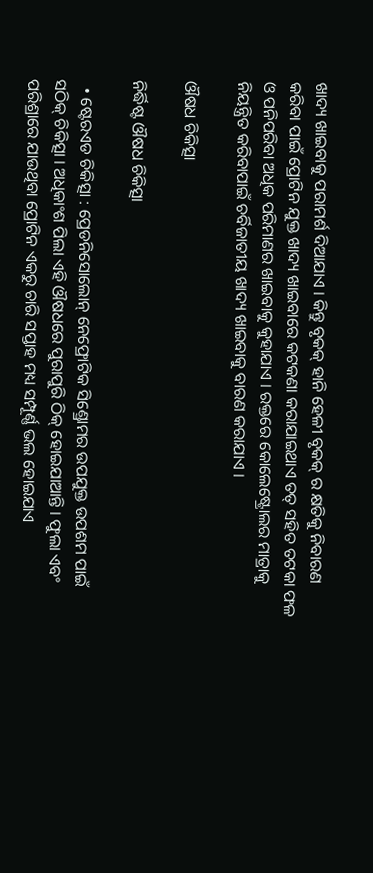ଖାଦ୍ୟ ଖାଇବାକୁ ପରାମର୍ଶ ଦିଆଯାଏ । କିନ୍ତୁ ବୃକକ୍ ହାନି ହେଳୀ ବୃକକ୍ ର କ୍ଷତିକୁ ନିବାରଣ କରିବା ପାଇଁ ପ୍ରୋଟିନ ଯୁକ୍ତ ଖାଦ୍ୟ ଖାଇବାରେ କଟକଣା କରାଯାଇଥାଏ ତତ୍ ସହିତ ତଟକା ଫଳ ଓ ପନିପରିବା ଅଧିକ ପରିମାଣର ଖାଇବାକୁ କୁହାଯାଏ । ରକ୍ତରେ କୋଲେଷ୍ଟ୍ରୋଲର ମାତ୍ରାକୁ ନିୟନ୍ତ୍ରିତ କରିବାପାଇଁ ଚର୍ବିଜାତୀୟ ଖାଦ୍ୟ ଖାଇବାକୁ ବାରଣ କରାଯାଏ ।

ଔଷଧ ଚିକିତ୍ସା

ନିର୍ଦ୍ଧିଷ୍ଟ ଔଷଧ ଚିକିତ୍ସା

  • ଷ୍ଟେରଏଡ ଚିକିତ୍ସା : ପ୍ରେଡନିସୋଲୋନ୍ ନେଫ୍ରୋଟିକ ସିଣ୍ଡ୍ରୋମର ଉପଯୁକ୍ତ ଉପଶମ ପାଇଁ ସଠିକ୍ ଚିକିତ୍ସା । ଅଧିକାଂଶ ପିଲା ଏହି ଔଷଧରେ ପୁରାପୁରି ଠିକ୍ ହୋଇଯାଆନ୍ତି । ଫୁଲା ଏବଂ ପରିଶ୍ରାରେ ଯାଉଥିବା ପ୍ରୋଟିନ ଏକରୁ ଚାରି ସପ୍ତାହ ମଧ୍ୟ ସମ୍ପୂର୍ଣ୍ଣ ଭଲ ହୋଇଯାଏ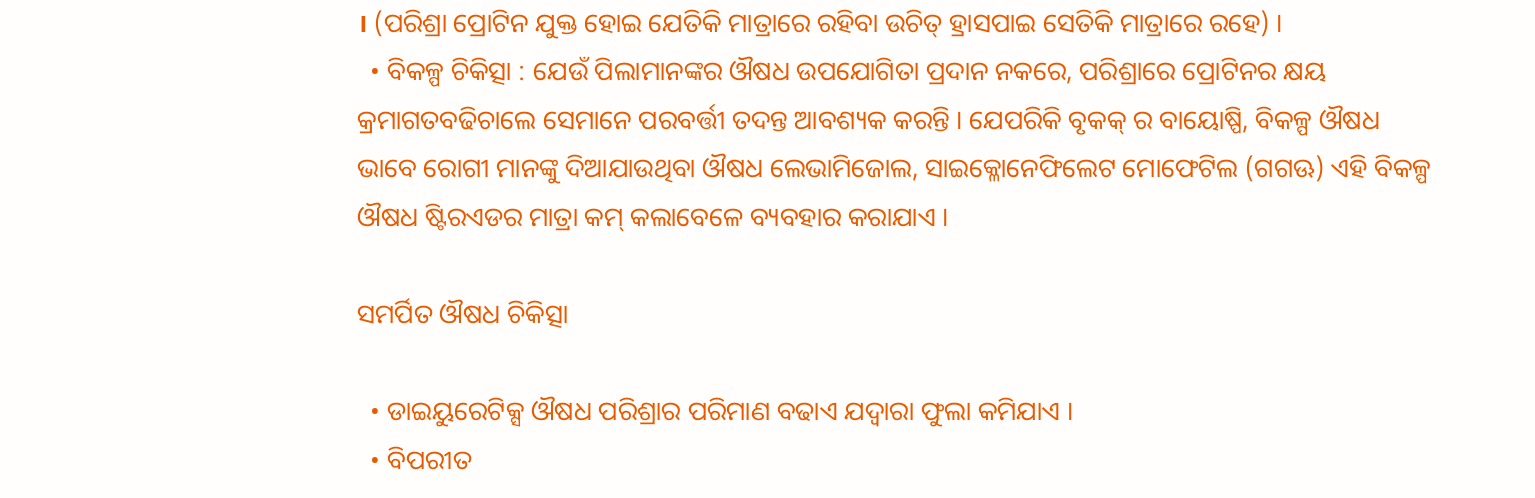। (ପରିଶ୍ରା ପ୍ରୋଟିନ ଯୁକ୍ତ ହୋଇ ଯେତିକି ମାତ୍ରାରେ ରହିବା ଉଚିତ୍ ହ୍ରାସପାଇ ସେତିକି ମାତ୍ରାରେ ରହେ) ।
  • ବିକଳ୍ପ ଚିକିତ୍ସା : ଯେଉଁ ପିଲାମାନଙ୍କର ଔଷଧ ଉପଯୋଗିତା ପ୍ରଦାନ ନକରେ, ପରିଶ୍ରାରେ ପ୍ରୋଟିନର କ୍ଷୟ କ୍ରମାଗତବଢିଚାଲେ ସେମାନେ ପରବର୍ତ୍ତୀ ତଦନ୍ତ ଆବଶ୍ୟକ କରନ୍ତି । ଯେପରିକି ବୃକକ୍ ର ବାୟୋଷ୍ପି, ବିକଳ୍ପ ଔଷଧ ଭାବେ ରୋଗୀ ମାନଙ୍କୁ ଦିଆଯାଉଥିବା ଔଷଧ ଲେଭାମିଜୋଲ, ସାଇକ୍ଳୋନେଫିଲେଟ ମୋଫେଟିଲ (ଗଗଊ) ଏହି ବିକଳ୍ପ ଔଷଧ ଷ୍ଟିରଏଡର ମାତ୍ରା କମ୍ କଲାବେଳେ ବ୍ୟବହାର କରାଯାଏ ।

ସମର୍ପିତ ଔଷଧ ଚିକିତ୍ସା

  • ଡାଇୟୁରେଟିକ୍ସ ଔଷଧ ପରିଶ୍ରାର ପରିମାଣ ବଢାଏ ଯଦ୍ୱାରା ଫୁଲା କମିଯାଏ ।
  • ବିପରୀତ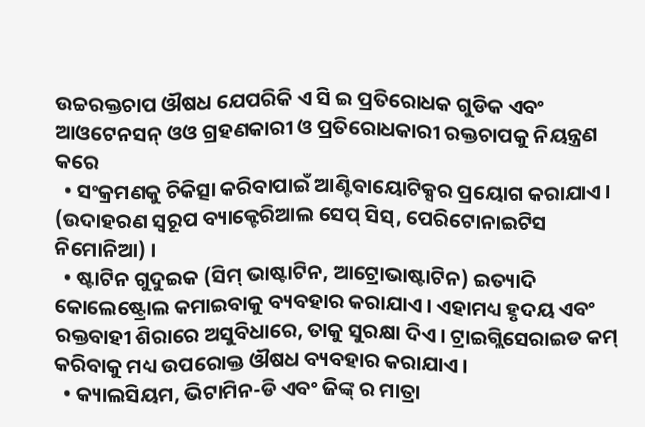ଉଚ୍ଚରକ୍ତଚାପ ଔଷଧ ଯେପରିକି ଏ ସି ଇ ପ୍ରତିରୋଧକ ଗୁଡିକ ଏବଂ ଆଓଟେନସନ୍ ଓଓ ଗ୍ରହଣକାରୀ ଓ ପ୍ରତିରୋଧକାରୀ ରକ୍ତଚାପକୁ ନିୟନ୍ତ୍ରଣ କରେ
  • ସଂକ୍ରମଣକୁ ଚିକିତ୍ସା କରିବାପାଇଁ ଆଣ୍ଟିବାୟୋଟିକ୍ସର ପ୍ରୟୋଗ କରାଯାଏ । (ଉଦାହରଣ ସ୍ୱରୂପ ବ୍ୟାକ୍ଟେରିଆଲ ସେପ୍ ସିସ୍, ପେରିଟୋନାଇଟିସ ନିମୋନିଆ) ।
  • ଷ୍ଟାଟିନ ଗୁଦୁଇକ (ସିମ୍ ଭାଷ୍ଟାଟିନ, ଆଟ୍ରୋଭାଷ୍ଟାଟିନ) ଇତ୍ୟାଦି କୋଲେଷ୍ଟ୍ରୋଲ କମାଇବାକୁ ବ୍ୟବହାର କରାଯାଏ । ଏହାମଧ୍ୟ ହୃଦୟ ଏବଂ ରକ୍ତବାହୀ ଶିରାରେ ଅସୁବିଧାରେ, ତାକୁ ସୁରକ୍ଷା ଦିଏ । ଟ୍ରାଇଗ୍ଲିସେରାଇଡ କମ୍ କରିବାକୁ ମଧ୍ୟ ଉପରୋକ୍ତ ଔଷଧ ବ୍ୟବହାର କରାଯାଏ ।
  • କ୍ୟାଲସିୟମ, ଭିଟାମିନ-ଡି ଏବଂ ଜିଙ୍କ୍ ର ମାତ୍ରା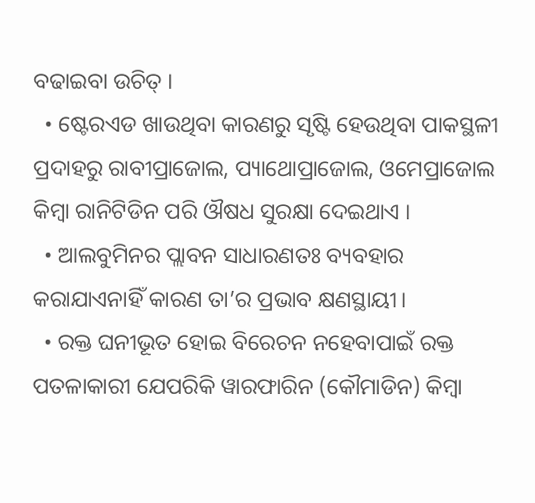ବଢାଇବା ଉଚିତ୍ ।
  • ଷ୍ଟେରଏଡ ଖାଉଥିବା କାରଣରୁ ସୃଷ୍ଟି ହେଉଥିବା ପାକସ୍ଥଳୀ ପ୍ରଦାହରୁ ରାବୀପ୍ରାଜୋଲ, ପ୍ୟାଥୋପ୍ରାଜୋଲ, ଓମେପ୍ରାଜୋଲ କିମ୍ବା ରାନିଟିଡିନ ପରି ଔଷଧ ସୁରକ୍ଷା ଦେଇଥାଏ ।
  • ଆଲବୁମିନର ପ୍ଲାବନ ସାଧାରଣତଃ ବ୍ୟବହାର କରାଯାଏନାହିଁ କାରଣ ତା’ର ପ୍ରଭାବ କ୍ଷଣସ୍ଥାୟୀ।
  • ରକ୍ତ ଘନୀଭୂତ ହୋଇ ବିରେଚନ ନହେବାପାଇଁ ରକ୍ତ ପତଳାକାରୀ ଯେପରିକି ୱାରଫାରିନ (କୌମାଡିନ) କିମ୍ବା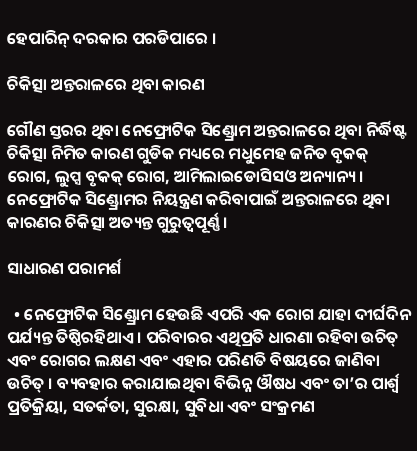ହେପାରିନ୍ ଦରକାର ପରଡିପାରେ ।

ଚିକିତ୍ସା ଅନ୍ତରାଳରେ ଥିବା କାରଣ

ଗୌଣ ସ୍ତରର ଥିବା ନେଫ୍ରୋଟିକ ସିଣ୍ଡ୍ରୋମ ଅନ୍ତରାଳରେ ଥିବା ନିର୍ଦ୍ଧିଷ୍ଟ ଚିକିତ୍ସା ନିମିତ କାରଣ ଗୁଡିକ ମଧ୍ୟରେ ମଧୁମେହ ଜନିତ ବୃକକ୍ ରୋଗ, ଲୁପ୍ସ ବୃକକ୍ ରୋଗ, ଆମିଲାଇଡୋସିସଓ ଅନ୍ୟାନ୍ୟ । ନେଫ୍ରୋଟିକ ସିଣ୍ଡ୍ରୋମର ନିୟନ୍ତ୍ରଣ କରିବାପାଇଁ ଅନ୍ତରାଳରେ ଥିବା କାରଣର ଚିକିତ୍ସା ଅତ୍ୟନ୍ତ ଗୁରୁତ୍ଵପୂର୍ଣ୍ଣ ।

ସାଧାରଣ ପରାମର୍ଶ

  • ନେଫ୍ରୋଟିକ ସିଣ୍ଡ୍ରୋମ ହେଉଛି ଏପରି ଏକ ରୋଗ ଯାହା ଦୀର୍ଘଦିନ ପର୍ଯ୍ୟନ୍ତ ତିଷ୍ଠିରହିଥାଏ । ପରିବାରର ଏଥିପ୍ରତି ଧାରଣା ରହିବା ଉଚିତ୍ ଏବଂ ରୋଗର ଲକ୍ଷଣ ଏବଂ ଏହାର ପରିଣତି ବିଷୟରେ ଜାଣିବା ଉଚିତ୍ । ବ୍ୟବହାର କରାଯାଇଥିବା ବିଭିନ୍ନ ଔଷଧ ଏବଂ ତା’ର ପାର୍ଶ୍ଵ ପ୍ରତିକ୍ରିୟା, ସତର୍କତା, ସୁରକ୍ଷା, ସୁବିଧା ଏବଂ ସଂକ୍ରମଣ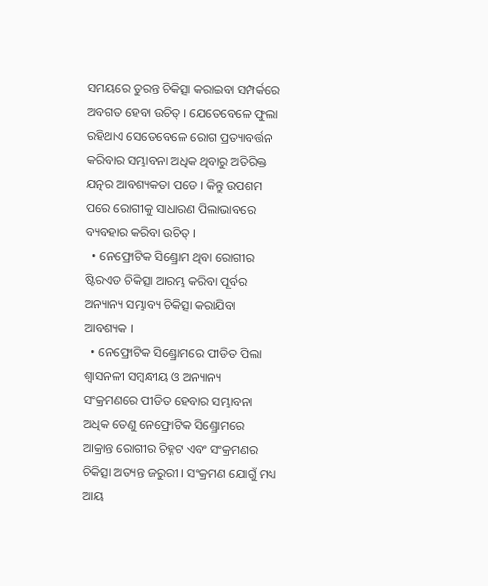ସମୟରେ ତୁରନ୍ତ ଚିକିତ୍ସା କରାଇବା ସମ୍ପର୍କରେ ଅବଗତ ହେବା ଉଚିତ୍ । ଯେତେବେଳେ ଫୁଲା ରହିଥାଏ ସେତେବେଳେ ରୋଗ ପ୍ରତ୍ୟାବର୍ତ୍ତନ କରିବାର ସମ୍ଭାବନା ଅଧିକ ଥିବାରୁ ଅତିରିକ୍ତ ଯତ୍ନର ଆବଶ୍ୟକତା ପଡେ । କିନ୍ତୁ ଉପଶମ ପରେ ରୋଗୀକୁ ସାଧାରଣ ପିଲାଭାବରେ ବ୍ୟବହାର କରିବା ଉଚିତ୍ ।
  • ନେଫ୍ରୋଟିକ ସିଣ୍ଡ୍ରୋମ ଥିବା ରୋଗୀର ଷ୍ଟିରଏଡ ଚିକିତ୍ସା ଆରମ୍ଭ କରିବା ପୂର୍ବର ଅନ୍ୟାନ୍ୟ ସମ୍ଭାବ୍ୟ ଚିକିତ୍ସା କରାଯିବା ଆବଶ୍ୟକ ।
  • ନେଫ୍ରୋଟିକ ସିଣ୍ଡ୍ରୋମରେ ପୀଡିତ ପିଲା ଶ୍ଵାସନଳୀ ସମ୍ବନ୍ଧୀୟ ଓ ଅନ୍ୟାନ୍ୟ ସଂକ୍ରମଣରେ ପୀଡିତ ହେବାର ସମ୍ଭାବନା ଅଧିକ ତେଣୁ ନେଫ୍ରୋଟିକ ସିଣ୍ଡ୍ରୋମରେ ଆକ୍ରାନ୍ତ ରୋଗୀର ଚିହ୍ନଟ ଏବଂ ସଂକ୍ରମଣର ଚିକିତ୍ସା ଅତ୍ୟନ୍ତ ଜରୁରୀ । ସଂକ୍ରମଣ ଯୋଗୁଁ ମଧ୍ୟ ଆୟ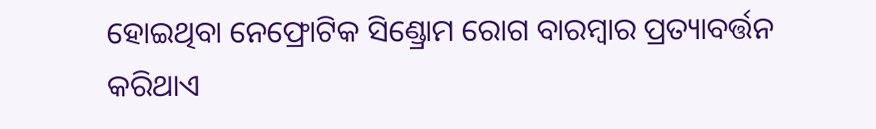ହୋଇଥିବା ନେଫ୍ରୋଟିକ ସିଣ୍ଡ୍ରୋମ ରୋଗ ବାରମ୍ବାର ପ୍ରତ୍ୟାବର୍ତ୍ତନ କରିଥାଏ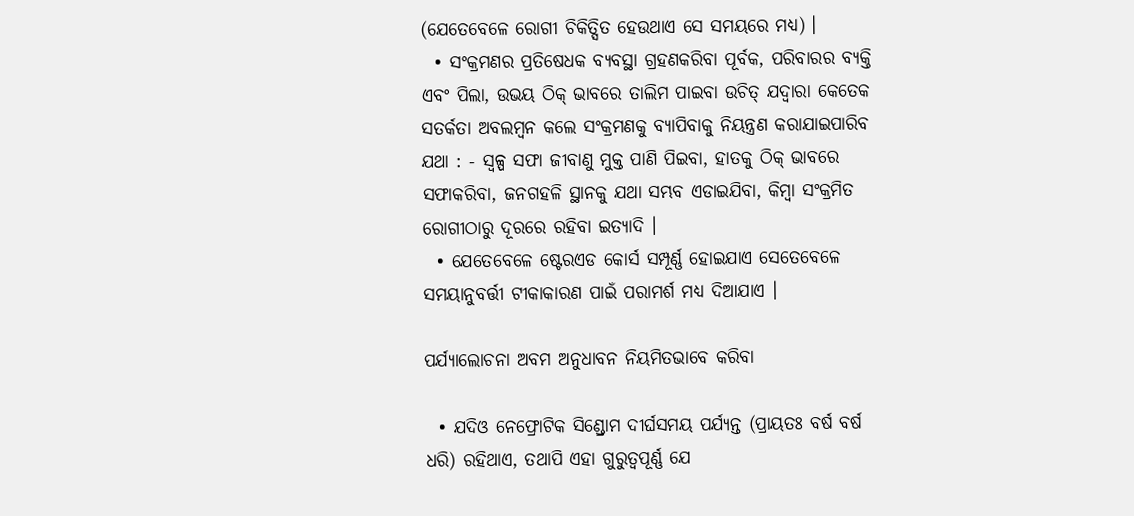(ଯେତେବେଳେ ରୋଗୀ ଚିକିତ୍ସିତ ହେଉଥାଏ ସେ ସମୟରେ ମଧ୍ୟ) ।
  • ସଂକ୍ରମଣର ପ୍ରତିଷେଧକ ବ୍ୟବସ୍ଥା ଗ୍ରହଣକରିବା ପୂର୍ବକ, ପରିବାରର ବ୍ୟକ୍ତି ଏବଂ ପିଲା, ଉଭୟ ଠିକ୍ ଭାବରେ ତାଲିମ ପାଇବା ଉଚିତ୍ ଯଦ୍ୱାରା କେତେକ ସତର୍କତା ଅବଲମ୍ବନ କଲେ ସଂକ୍ରମଣକୁ ବ୍ୟାପିବାକୁ ନିୟନ୍ତ୍ରଣ କରାଯାଇପାରିବ ଯଥା : - ସ୍ୱଳ୍ପ ସଫା ଜୀବାଣୁ ମୁକ୍ତ ପାଣି ପିଇବା, ହାତକୁ ଠିକ୍ ଭାବରେ ସଫାକରିବା, ଜନଗହଳି ସ୍ଥାନକୁ ଯଥା ସମ୍ଭବ ଏଡାଇଯିବା, କିମ୍ବା ସଂକ୍ରମିତ ରୋଗୀଠାରୁ ଦୂରରେ ରହିବା ଇତ୍ୟାଦି ।
  • ଯେତେବେଳେ ଷ୍ଟେରଏଡ କୋର୍ସ ସମ୍ପୂର୍ଣ୍ଣ ହୋଇଯାଏ ସେତେବେଳେ ସମୟାନୁବର୍ତ୍ତୀ ଟୀକାକାରଣ ପାଇଁ ପରାମର୍ଶ ମଧ୍ୟ ଦିଆଯାଏ ।

ପର୍ଯ୍ୟାଲୋଚନା ଅବମ ଅନୁଧାବନ ନିୟମିତଭାବେ କରିବା

  • ଯଦିଓ ନେଫ୍ରୋଟିକ ସିଣ୍ଡ୍ରୋମ ଦୀର୍ଘସମୟ ପର୍ଯ୍ୟନ୍ତ (ପ୍ରାୟତଃ ବର୍ଷ ବର୍ଷ ଧରି) ରହିଥାଏ, ତଥାପି ଏହା ଗୁରୁତ୍ୱପୂର୍ଣ୍ଣ ଯେ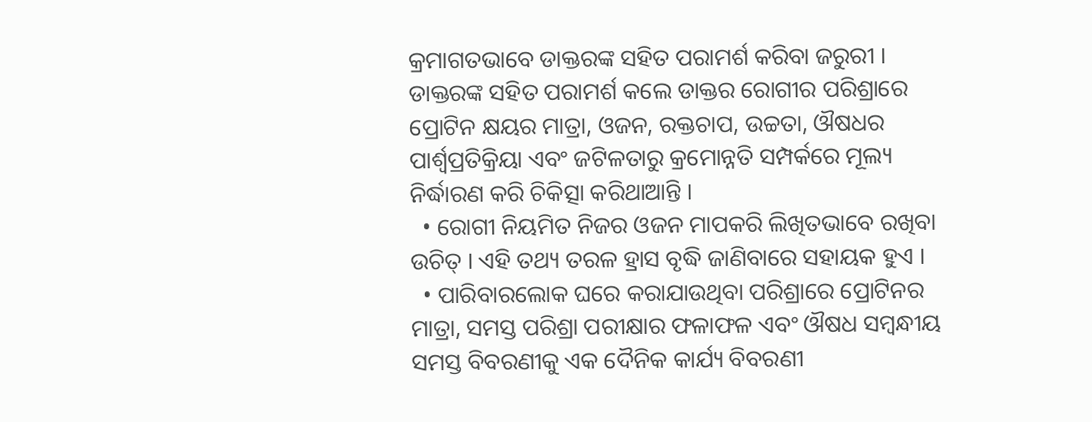କ୍ରମାଗତଭାବେ ଡାକ୍ତରଙ୍କ ସହିତ ପରାମର୍ଶ କରିବା ଜରୁରୀ । ଡାକ୍ତରଙ୍କ ସହିତ ପରାମର୍ଶ କଲେ ଡାକ୍ତର ରୋଗୀର ପରିଶ୍ରାରେ ପ୍ରୋଟିନ କ୍ଷୟର ମାତ୍ରା, ଓଜନ, ରକ୍ତଚାପ, ଉଚ୍ଚତା, ଔଷଧର ପାର୍ଶ୍ଵପ୍ରତିକ୍ରିୟା ଏବଂ ଜଟିଳତାରୁ କ୍ରମୋନ୍ନତି ସମ୍ପର୍କରେ ମୂଲ୍ୟ ନିର୍ଦ୍ଧାରଣ କରି ଚିକିତ୍ସା କରିଥାଆନ୍ତି ।
  • ରୋଗୀ ନିୟମିତ ନିଜର ଓଜନ ମାପକରି ଲିଖିତଭାବେ ରଖିବା ଉଚିତ୍ । ଏହି ତଥ୍ୟ ତରଳ ହ୍ରାସ ବୃଦ୍ଧି ଜାଣିବାରେ ସହାୟକ ହୁଏ ।
  • ପାରିବାରଲୋକ ଘରେ କରାଯାଉଥିବା ପରିଶ୍ରାରେ ପ୍ରୋଟିନର ମାତ୍ରା, ସମସ୍ତ ପରିଶ୍ରା ପରୀକ୍ଷାର ଫଳାଫଳ ଏବଂ ଔଷଧ ସମ୍ବନ୍ଧୀୟ ସମସ୍ତ ବିବରଣୀକୁ ଏକ ଦୈନିକ କାର୍ଯ୍ୟ ବିବରଣୀ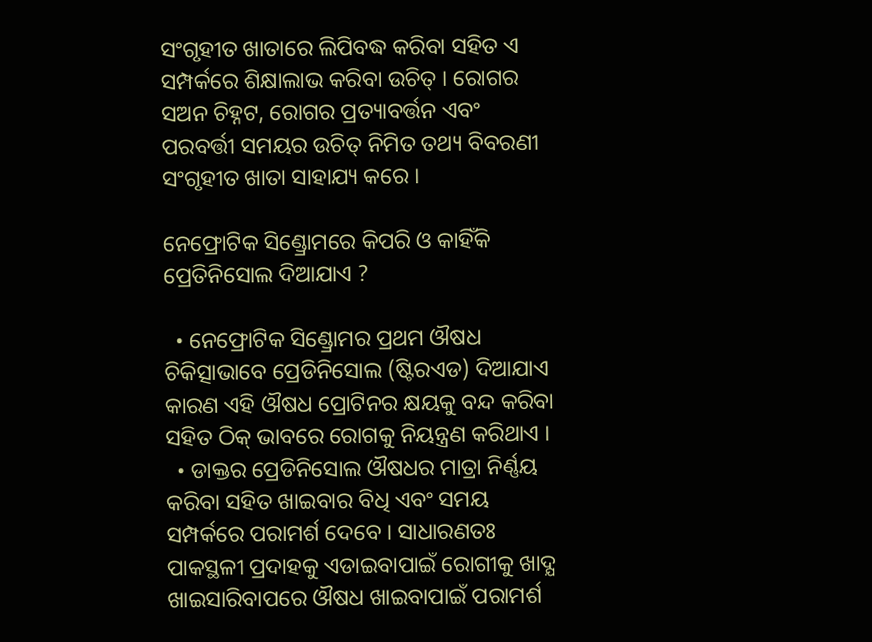ସଂଗୃହୀତ ଖାତାରେ ଲିପିବଦ୍ଧ କରିବା ସହିତ ଏ ସମ୍ପର୍କରେ ଶିକ୍ଷାଲାଭ କରିବା ଉଚିତ୍ । ରୋଗର ସଅନ ଚିହ୍ନଟ, ରୋଗର ପ୍ରତ୍ୟାବର୍ତ୍ତନ ଏବଂ ପରବର୍ତ୍ତୀ ସମୟର ଉଚିତ୍ ନିମିତ ତଥ୍ୟ ବିବରଣୀ ସଂଗୃହୀତ ଖାତା ସାହାଯ୍ୟ କରେ ।

ନେଫ୍ରୋଟିକ ସିଣ୍ଡ୍ରୋମରେ କିପରି ଓ କାହିଁକି ପ୍ରେତିନିସୋଲ ଦିଆଯାଏ ?

  • ନେଫ୍ରୋଟିକ ସିଣ୍ଡ୍ରୋମର ପ୍ରଥମ ଔଷଧ ଚିକିତ୍ସାଭାବେ ପ୍ରେଡିନିସୋଲ (ଷ୍ଟିରଏଡ) ଦିଆଯାଏ କାରଣ ଏହି ଔଷଧ ପ୍ରୋଟିନର କ୍ଷୟକୁ ବନ୍ଦ କରିବା ସହିତ ଠିକ୍ ଭାବରେ ରୋଗକୁ ନିୟନ୍ତ୍ରଣ କରିଥାଏ ।
  • ଡାକ୍ତର ପ୍ରେଡିନିସୋଲ ଔଷଧର ମାତ୍ରା ନିର୍ଣ୍ଣୟ କରିବା ସହିତ ଖାଇବାର ବିଧି ଏବଂ ସମୟ ସମ୍ପର୍କରେ ପରାମର୍ଶ ଦେବେ । ସାଧାରଣତଃ ପାକସ୍ଥଳୀ ପ୍ରଦାହକୁ ଏଡାଇବାପାଇଁ ରୋଗୀକୁ ଖାଦ୍ଯ ଖାଇସାରିବାପରେ ଔଷଧ ଖାଇବାପାଇଁ ପରାମର୍ଶ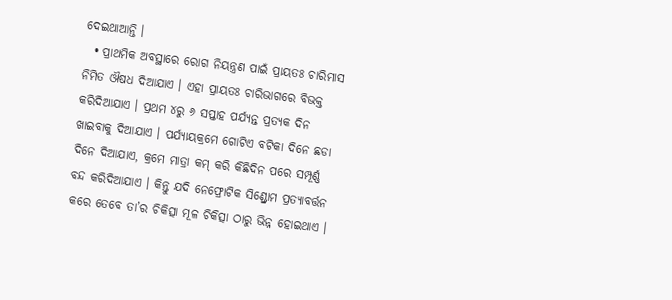ଦେଇଥାଆନ୍ତି ।
  • ପ୍ରାଥମିକ ଅବସ୍ଥାରେ ରୋଗ ନିୟନ୍ତ୍ରଣ ପାଇଁ ପ୍ରାୟତଃ ଚାରିମାସ ନିମିତ ଔଷଧ ଦିଆଯାଏ । ଏହା ପ୍ରାୟତଃ ଚାରିଭାଗରେ ବିଭକ୍ତ କରିଦିଆଯାଏ । ପ୍ରଥମ ୪ରୁ ୬ ସପ୍ତାହ ପର୍ଯ୍ୟନ୍ତ ପ୍ରତ୍ୟକ ଦିନ ଖାଇବାକୁ ଦିଆଯାଏ । ପର୍ଯ୍ୟାୟକ୍ରମେ ଗୋଟିଏ ବଟିକା ଦିନେ ଛଡା ଦିନେ ଦିଆଯାଏ, କ୍ରମେ ମାତ୍ରା କମ୍ କରି କିଛିଦିନ ପରେ ସମ୍ପୂର୍ଣ୍ଣ ବନ୍ଦ କରିଦିଆଯାଏ । କିନ୍ତୁ ଯଦି ନେଫ୍ରୋଟିକ ସିଣ୍ଡ୍ରୋମ ପ୍ରତ୍ୟାବର୍ତ୍ତନ କରେ ତେବେ ତା’ର ଚିକିତ୍ସା ମୂଳ ଚିକିତ୍ସା ଠାରୁ ଭିନ୍ନ ହୋଇଥାଏ ।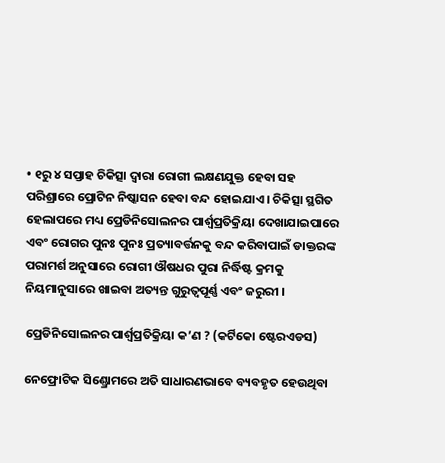• ୧ରୁ ୪ ସପ୍ତାହ ଚିକିତ୍ସା ଦ୍ଵାରା ରୋଗୀ ଲକ୍ଷଣଯୁକ୍ତ ହେବା ସହ ପରିଶ୍ରାରେ ପ୍ରୋଟିନ ନିଷ୍କାସନ ହେବା ବନ୍ଦ ହୋଇଯାଏ । ଚିକିତ୍ସା ସ୍ଥଗିତ ହେଲାପରେ ମଧ୍ୟ ପ୍ରେଡିନିସୋଲନର ପାର୍ଶ୍ଵପ୍ରତିକ୍ରିୟା ଦେଖାଯାଇପାରେ ଏବଂ ରୋଗର ପୁନଃ ପୁନଃ ପ୍ରତ୍ୟାବର୍ତ୍ତନକୁ ବନ୍ଦ କରିବାପାଇଁ ଡାକ୍ତରଙ୍କ ପରାମର୍ଶ ଅନୁସାରେ ରୋଗୀ ଔଷଧର ପୁରା ନିର୍ଦ୍ଧିଷ୍ଟ କ୍ରମକୁ ନିୟମାନୁସାରେ ଖାଇବା ଅତ୍ୟନ୍ତ ଗୁରୁତ୍ୱପୂର୍ଣ୍ଣ ଏବଂ ଜରୁରୀ ।

ପ୍ରେଡିନିସୋଲନର ପାର୍ଶ୍ଵପ୍ରତିକ୍ରିୟା କ’ଣ ? (କର୍ଟିକୋ ଷ୍ଟେରଏଡସ)

ନେଫ୍ରୋଟିକ ସିଣ୍ଡ୍ରୋମରେ ଅତି ସାଧାରଣଭାବେ ବ୍ୟବହୃତ ହେଉଥିବା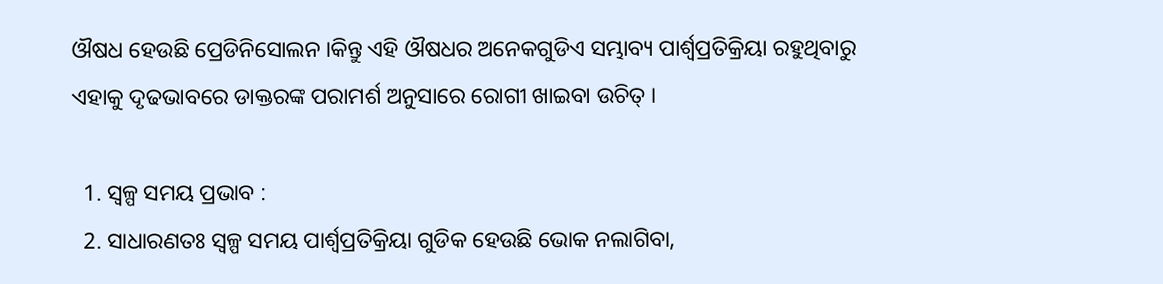ଔଷଧ ହେଉଛି ପ୍ରେଡିନିସୋଲନ ।କିନ୍ତୁ ଏହି ଔଷଧର ଅନେକଗୁଡିଏ ସମ୍ଭାବ୍ୟ ପାର୍ଶ୍ଵପ୍ରତିକ୍ରିୟା ରହୁଥିବାରୁ ଏହାକୁ ଦୃଢଭାବରେ ଡାକ୍ତରଙ୍କ ପରାମର୍ଶ ଅନୁସାରେ ରୋଗୀ ଖାଇବା ଉଚିତ୍ ।

  1. ସ୍ୱଳ୍ପ ସମୟ ପ୍ରଭାବ :
  2. ସାଧାରଣତଃ ସ୍ୱଳ୍ପ ସମୟ ପାର୍ଶ୍ଵପ୍ରତିକ୍ରିୟା ଗୁଡିକ ହେଉଛି ଭୋକ ନଲାଗିବା,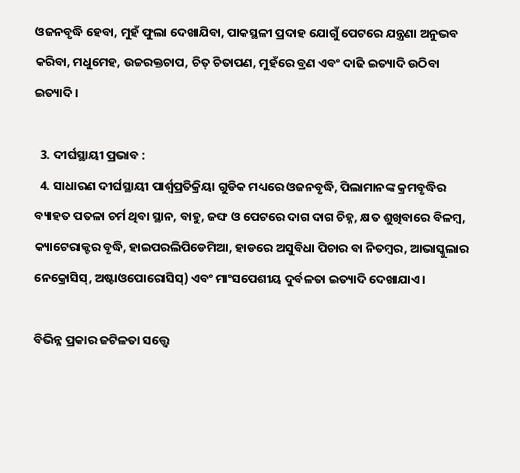ଓଜନବୃଦ୍ଧି ହେବା, ମୁହଁ ଫୁଲା ଦେଖାଯିବା, ପାକସ୍ଥଳୀ ପ୍ରଦାହ ଯୋଗୁଁ ପେଟରେ ଯନ୍ତ୍ରଣା ଅନୁଭବ କରିବା, ମଧୁମେହ, ଉଚ୍ଚରକ୍ତଚାପ, ଚିତ୍ ଚିତାପଣ, ମୁହଁରେ ବ୍ରଣ ଏବଂ ଦାଢି ଇତ୍ୟାଦି ଉଠିବା ଇତ୍ୟାଦି ।

  3. ଦୀର୍ଘସ୍ଥାୟୀ ପ୍ରଭାବ :
  4. ସାଧାରଣ ଦୀର୍ଘସ୍ଥାୟୀ ପାର୍ଶ୍ଵପ୍ରତିକ୍ରିୟା ଗୁଡିକ ମଧ୍ୟରେ ଓଜନବୃଦ୍ଧି, ପିଲାମାନଙ୍କ କ୍ରମବୃଦ୍ଧିର ବ୍ୟାହତ ପତଳା ଚର୍ମ ଥିବା ସ୍ଥାନ, ବାହୁ, ଜଙ୍ଘ ଓ ପେଟରେ ଦାଗ ଦାଗ ଚିହ୍ନ, କ୍ଷତ ଶୁଖିବାରେ ବିଳମ୍ବ, କ୍ୟାଟେରାକ୍ଟର ବୃଦ୍ଧି, ହାଇପରଲିପିଡେମିଆ, ହାଡରେ ଅସୁବିଧା ପିଚାର ବା ନିତମ୍ବର, ଆଭାସ୍କୁଲାର ନେକ୍ରୋସିସ୍, ଅଷ୍ଟାଓପୋରୋସିସ୍) ଏବଂ ମାଂସପେଶୀୟ ଦୁର୍ବଳତା ଇତ୍ୟାଦି ଦେଖାଯାଏ ।

ବିଭିନ୍ନ ପ୍ରକାର ଜଟିଳତା ସତ୍ତ୍ୱେ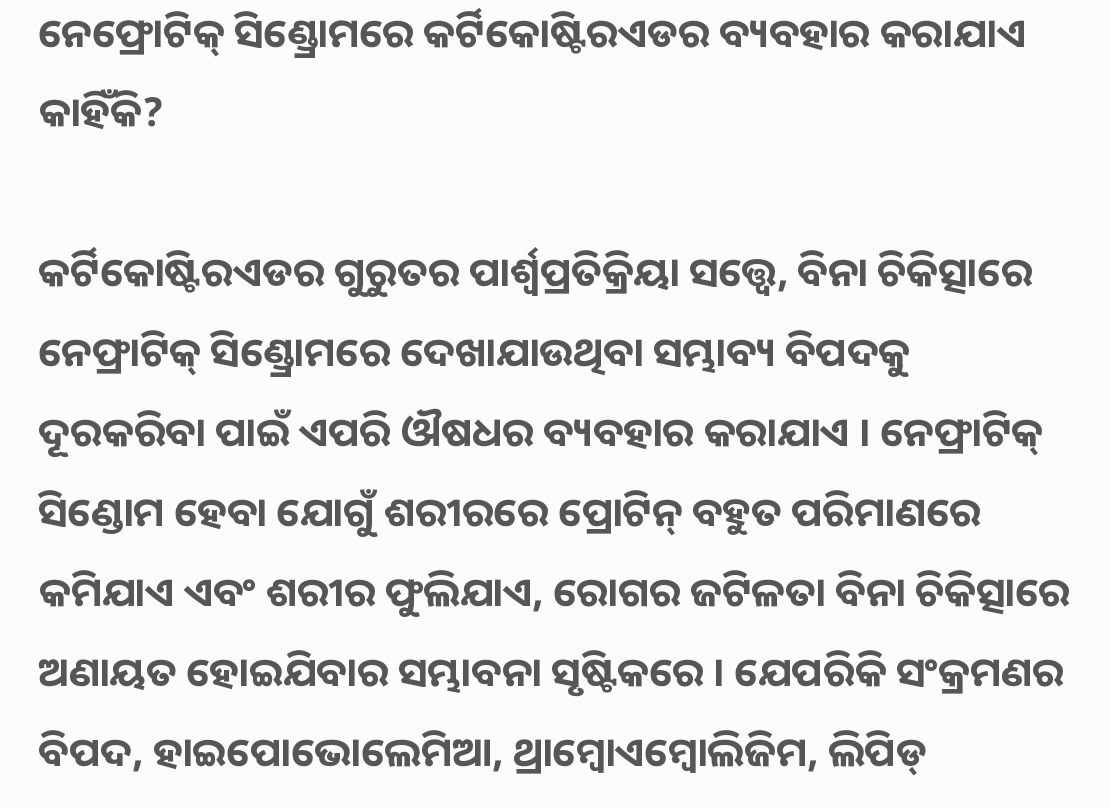ନେଫ୍ରୋଟିକ୍ ସିଣ୍ଡ୍ରୋମରେ କର୍ଟିକୋଷ୍ଟିରଏଡର ବ୍ୟବହାର କରାଯାଏ କାହିଁକି?

କର୍ଟିକୋଷ୍ଟିରଏଡର ଗୁରୁତର ପାର୍ଶ୍ଵପ୍ରତିକ୍ରିୟା ସତ୍ତ୍ଵେ, ବିନା ଚିକିତ୍ସାରେ ନେଫ୍ରାଟିକ୍ ସିଣ୍ଡ୍ରୋମରେ ଦେଖାଯାଉଥିବା ସମ୍ଭାବ୍ୟ ବିପଦକୁ ଦୂରକରିବା ପାଇଁ ଏପରି ଔଷଧର ବ୍ୟବହାର କରାଯାଏ । ନେଫ୍ରାଟିକ୍ ସିଣ୍ଡୋମ ହେବା ଯୋଗୁଁ ଶରୀରରେ ପ୍ରୋଟିନ୍ ବହୁତ ପରିମାଣରେ କମିଯାଏ ଏବଂ ଶରୀର ଫୁଲିଯାଏ, ରୋଗର ଜଟିଳତା ବିନା ଚିକିତ୍ସାରେ ଅଣାୟତ ହୋଇଯିବାର ସମ୍ଭାବନା ସୃଷ୍ଟିକରେ । ଯେପରିକି ସଂକ୍ରମଣର ବିପଦ, ହାଇପୋଭୋଲେମିଆ, ଥ୍ରାମ୍ବୋଏମ୍ବୋଲିଜିମ, ଲିପିଡ୍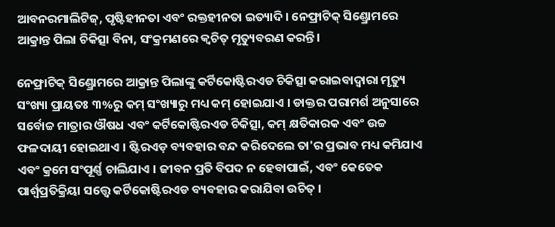ଆବନରମାଲିଟିଜ୍, ପୃଷ୍ଟିହୀନତା ଏବଂ ରକ୍ତହୀନତା ଇତ୍ୟାଦି । ନେଫ୍ରାଟିକ୍ ସିଣ୍ଡ୍ରୋମରେ ଆକ୍ରାନ୍ତ ପିଲା ଚିକିତ୍ସା ବିନା, ସଂକ୍ରମଣରେ କ୍ଵଚିତ୍ ମୃତ୍ୟୁବରଣ କରନ୍ତି।

ନେଫ୍ରାଟିକ୍ ସିଣ୍ଡ୍ରୋମରେ ଆକ୍ରାନ୍ତ ପିଲାଙ୍କୁ କର୍ଟିକୋଷ୍ଟିରଏଡ ଚିକିତ୍ସା କରାଇବାଦ୍ଵାରା ମୃତ୍ୟୁ ସଂଖ୍ୟା ପ୍ରାୟତଃ ୩%ରୁ କମ୍ ସଂଖ୍ୟାରୁ ମଧ୍ୟ କମ୍ ହୋଇଯାଏ । ଡାକ୍ତର ପରାମର୍ଶ ଅନୁସାରେ ସର୍ବୋଚ୍ଚ ମାତ୍ରାର ଔଷଧ ଏବଂ କର୍ଟିକୋଷ୍ଟିରଏଡ ଚିକିତ୍ସା, କମ୍ କ୍ଷତିକାରକ ଏବଂ ଉଚ୍ଚ ଫଳଦାୟୀ ହୋଇଥାଏ । ଷ୍ଟିରଏଡ଼ ବ୍ୟବହାର ବନ୍ଦ କରିଦେଲେ ତା'ର ପ୍ରଭାବ ମଧ୍ୟ କମିଯାଏ ଏବଂ କ୍ରମେ ସଂପୂର୍ଣ୍ଣ ଚାଲିଯାଏ । ଜୀବନ ପ୍ରତି ବିପଦ ନ ହେବାପାଇଁ, ଏବଂ କେତେକ ପାର୍ଶ୍ଵପ୍ରତିକ୍ରିୟା ସତ୍ତ୍ଵେ କର୍ଟିକୋଷ୍ଟିରଏଡ ବ୍ୟବହାର କରାଯିବା ଉଚିତ୍ ।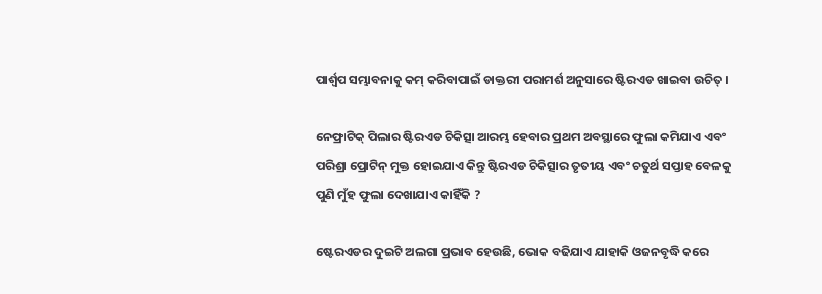ପାର୍ଶ୍ଵପ ସମ୍ଭାବନାକୁ କମ୍ କରିବାପାଇଁ ଡାକ୍ତରୀ ପରାମର୍ଶ ଅନୁସାରେ ଷ୍ଟିରଏଡ ଖାଇବା ଉଚିତ୍ ।

ନେଫ୍ରାଟିକ୍ ପିଲାର ଷ୍ଟିରଏଡ ଚିକିତ୍ସା ଆରମ୍ଭ ହେବାର ପ୍ରଥମ ଅବସ୍ଥାରେ ଫୁଲା କମିଯାଏ ଏବଂ ପରିଶ୍ରା ପ୍ରୋଟିନ୍ ମୁକ୍ତ ହୋଇଯାଏ କିନ୍ତୁ ଷ୍ଟିରଏଡ ଚିକିତ୍ସାର ତୃତୀୟ ଏବଂ ଚତୁର୍ଥ ସପ୍ତାହ ବେଳକୁ ପୁଣି ମୁଁହ ଫୁଲା ଦେଖାଯାଏ କାହିଁକି ?

ଷ୍ଟେରଏଡର ଦୁଇଟି ଅଲଗା ପ୍ରଭାବ ହେଉଛି, ଭୋକ ବଢିଯାଏ ଯାହାକି ଓଜନବୃଦ୍ଧି କରେ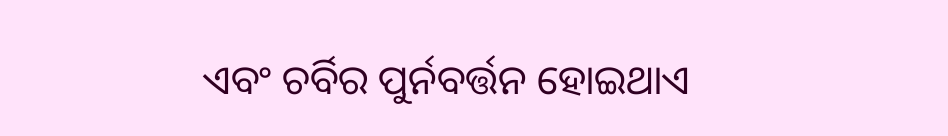ଏବଂ ଚର୍ବିର ପୁର୍ନବର୍ତ୍ତନ ହୋଇଥାଏ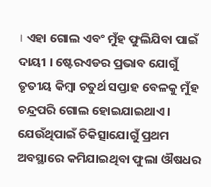। ଏହା ଗୋଲ ଏବଂ ମୁଁହ ଫୁଲିଯିବା ପାଇଁ ଦାୟୀ । ଷ୍ଟେରଏଡର ପ୍ରଭାବ ଯୋଗୁଁ ତୃତୀୟ କିମ୍ବା ଚତୁର୍ଥ ସପ୍ତାହ ବେଳକୁ ମୁଁହ ଚନ୍ଦ୍ରପରି ଗୋଲ ହୋଇଯାଇଥାଏ । ଯେଉଁଥିପାଇଁ ଚିକିତ୍ସାଯୋଗୁଁ ପ୍ରଥମ ଅବସ୍ଥାରେ କମିଯାଇଥିବା ଫୁଲା ଔଷଧର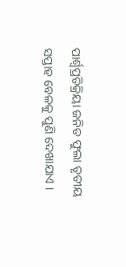ପାର୍ଶ୍ଵପ୍ରତିକ୍ରିୟା ଜନିତ ଫୁଲା ତୃତୀୟ ସପ୍ତାହ ବେଳକୁ ପୁଣି ଦେଖାଯାଏ ।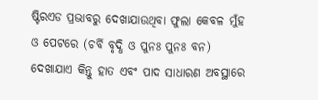ଷ୍ଟିରଏଡ ପ୍ରଭାବରୁ ଦେଖାଯାଉଥିବା ଫୁଲା କେବଳ ମୁଁହ ଓ ପେଟରେ (ଚର୍ବି ବୃଦ୍ଧି ଓ ପୁନଃ ପୁନଃ ବନ) ଦେଖାଯାଏ କିନ୍ତୁ ହାତ ଏବଂ ପାଦ ସାଧାରଣ ଅବସ୍ଥାରେ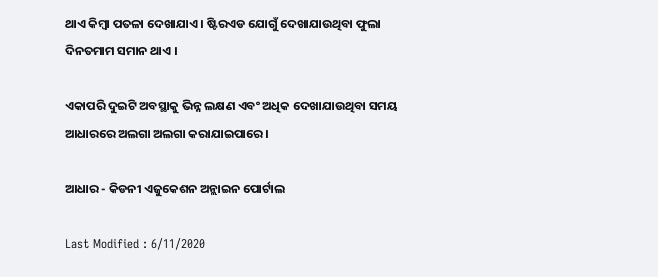ଥାଏ କିମ୍ବା ପତଳା ଦେଖାଯାଏ । ଷ୍ଟିରଏଡ ଯୋଗୁଁ ଦେଖାଯାଉଥିବା ଫୁଲା ଦିନତମାମ ସମାନ ଥାଏ ।

ଏକାପରି ଦୁଇଟି ଅବସ୍ଥାକୁ ଭିନ୍ନ ଲକ୍ଷଣ ଏବଂ ଅଧିକ ଦେଖାଯାଉଥିବା ସମୟ ଆଧାରରେ ଅଲଗା ଅଲଗା କରାଯାଇପାରେ।

ଆଧାର - କିଡନୀ ଏଜୁକେଶନ ଅନ୍ଲାଇନ ପୋର୍ଟାଲ

Last Modified : 6/11/2020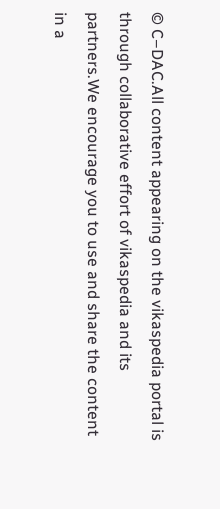© C–DAC.All content appearing on the vikaspedia portal is through collaborative effort of vikaspedia and its partners.We encourage you to use and share the content in a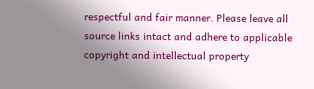respectful and fair manner. Please leave all source links intact and adhere to applicable copyright and intellectual property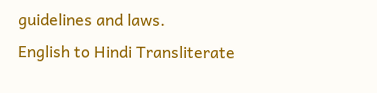guidelines and laws.
English to Hindi Transliterate